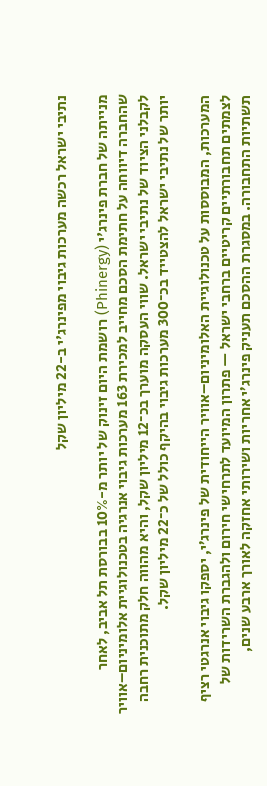נתיבי ישראל רכשה מערכות גיבוי מפינרג'י ב-22 מיליון שקל

מנייתה של חברת פינרג'י (Phinergy) רושמת היום זינוק של יותר מ-10% בבורסת תל אביב, לאחר שהחברה דיווחה על חתימת הסכם מחייב למכירת 163 מערכות גיבוי אנרגיה בטכנולוגיית אלומיניום–אוויר לקבלני הציוד של נתיבי ישראל. שווי העסקה מוערך בכ־12 מיליון שקל, והיא מהווה חלק מתוכנית רחבה יותר של נתיבי ישראל להצטייד בכ־300 מערכות גיבוי בהיקף כולל של כ־22 מיליון שקל.

המערכות, המבוססות על טכנולוגיית האלומיניום–אוויר הייחודית של פינרג’י, יספקו גיבוי אנרגטי רציף לצמתים תחבורתיים קריטיים ברחבי ישראל — פתרון המיועד לתרחישי חירום ולהגברת השרידות של תשתיות התחבורה. במסגרת ההסכם תעניק פינרג’י אחריות ושירותי אחזקה לאורך ארבע שנים,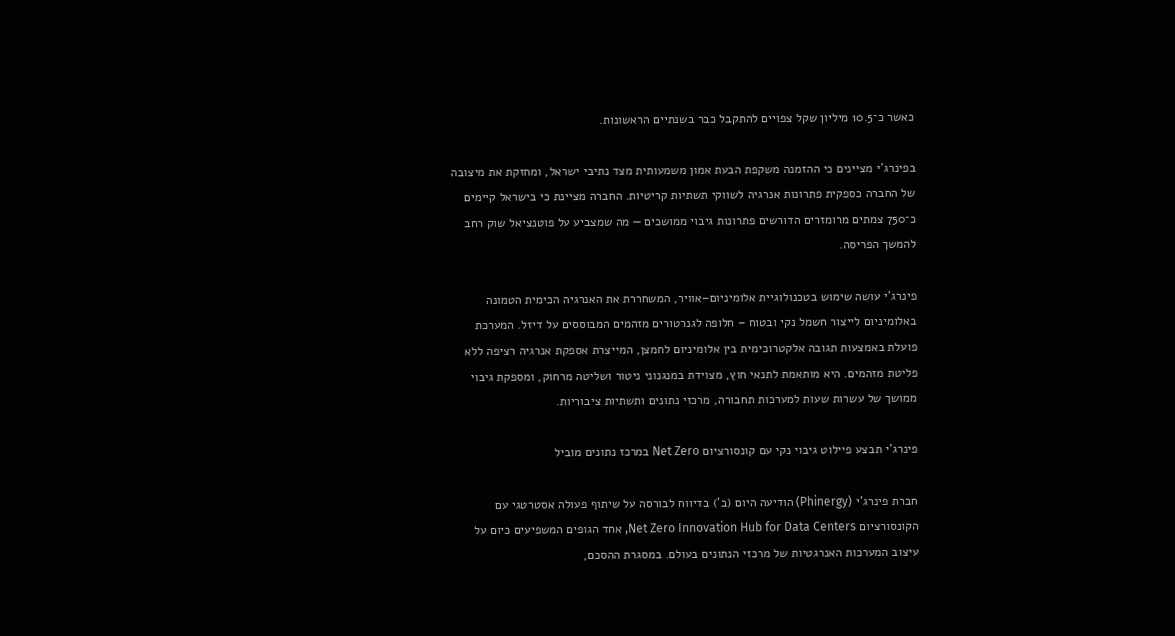כאשר כ־10.5 מיליון שקל צפויים להתקבל כבר בשנתיים הראשונות.

בפינרג’י מציינים כי ההזמנה משקפת הבעת אמון משמעותית מצד נתיבי ישראל, ומחזקת את מיצובה של החברה כספקית פתרונות אנרגיה לשווקי תשתיות קריטיות. החברה מציינת כי בישראל קיימים כ־750 צמתים מרומזרים הדורשים פתרונות גיבוי ממושכים — מה שמצביע על פוטנציאל שוק רחב להמשך הפריסה.

פינרג’י עושה שימוש בטכנולוגיית אלומיניום–אוויר, המשחררת את האנרגיה הכימית הטמונה באלומיניום לייצור חשמל נקי ובטוח – חלופה לגנרטורים מזהמים המבוססים על דיזל. המערכת פועלת באמצעות תגובה אלקטרוכימית בין אלומיניום לחמצן, המייצרת אספקת אנרגיה רציפה ללא פליטת מזהמים. היא מותאמת לתנאי חוץ, מצוידת במנגנוני ניטור ושליטה מרחוק, ומספקת גיבוי ממושך של עשרות שעות למערכות תחבורה, מרכזי נתונים ותשתיות ציבוריות.

פינרג’י תבצע פיילוט גיבוי נקי עם קונסורציום Net Zero במרכז נתונים מוביל

חברת פינרג’י (Phinergy) הודיעה היום (ב') בדיווח לבורסה על שיתוף פעולה אסטרטגי עם הקונסורציום Net Zero Innovation Hub for Data Centers, אחד הגופים המשפיעים כיום על עיצוב המערכות האנרגטיות של מרכזי הנתונים בעולם. במסגרת ההסכם,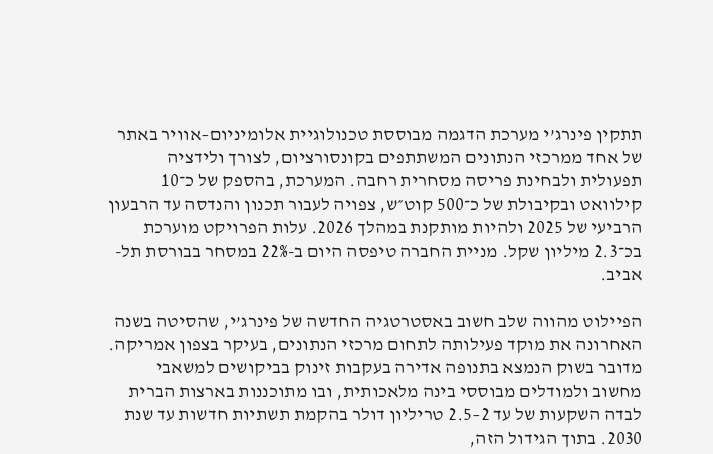תתקין פינרג’י מערכת הדגמה מבוססת טכנולוגיית אלומיניום–אוויר באתר של אחד ממרכזי הנתונים המשתתפים בקונסורציום, לצורך ולידציה תפעולית ולבחינת פריסה מסחרית רחבה. המערכת, בהספק של כ־10 קילוואט ובקיבולת של כ־500 קוט״ש, צפויה לעבור תכנון והנדסה עד הרבעון הרביעי של 2025 ולהיות מותקנת במהלך 2026. עלות הפרויקט מוערכת בכ־2.3 מיליון שקל. מניית החברה טיפסה היום ב-22% במסחר בבורסת תל-אביב.

הפיילוט מהווה שלב חשוב באסטרטגיה החדשה של פינרג’י, שהסיטה בשנה האחרונה את מוקד פעילותה לתחום מרכזי הנתונים, בעיקר בצפון אמריקה. מדובר בשוק הנמצא בתנופה אדירה בעקבות זינוק בביקושים למשאבי מחשוב ולמודלים מבוססי בינה מלאכותית, ובו מתוכננות בארצות הברית לבדה השקעות של עד 2–2.5 טריליון דולר בהקמת תשתיות חדשות עד שנת 2030. בתוך הגידול הזה,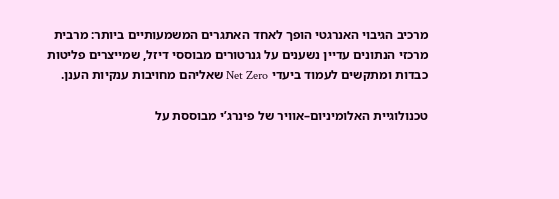מרכיב הגיבוי האנרגטי הופך לאחד האתגרים המשמעותיים ביותר: מרבית מרכזי הנתונים עדיין נשענים על גנרטורים מבוססי דיזל, שמייצרים פליטות כבדות ומתקשים לעמוד ביעדי Net Zero שאליהם מחויבות ענקיות הענן.

טכנולוגיית האלומיניום–אוויר של פינרג’י מבוססת על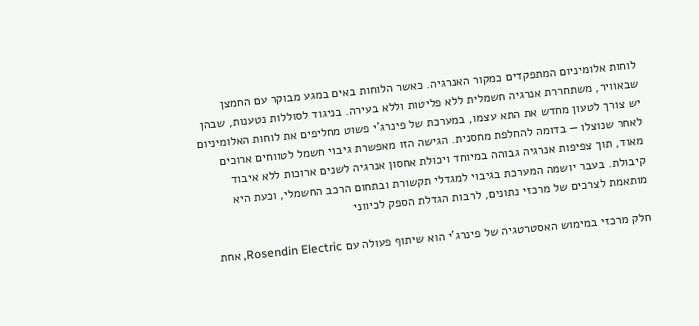לוחות אלומיניום המתפקדים כמקור האנרגיה. כאשר הלוחות באים במגע מבוקר עם החמצן שבאוויר, משתחררת אנרגיה חשמלית ללא פליטות וללא בעירה. בניגוד לסוללות נטענות, שבהן יש צורך לטעון מחדש את התא עצמו, במערכת של פינרג’י פשוט מחליפים את לוחות האלומיניום לאחר שנוצלו — בדומה להחלפת מחסנית. הגישה הזו מאפשרת גיבוי חשמל לטווחים ארוכים מאוד, תוך צפיפות אנרגיה גבוהה במיוחד ויכולת אחסון אנרגיה לשנים ארוכות ללא איבוד קיבולת. בעבר יושמה המערכת בגיבוי למגדלי תקשורת ובתחום הרכב החשמלי, וכעת היא מותאמת לצרכים של מרכזי נתונים, לרבות הגדלת הספק לכיווני

חלק מרכזי במימוש האסטרטגיה של פינרג’י הוא שיתוף פעולה עם Rosendin Electric, אחת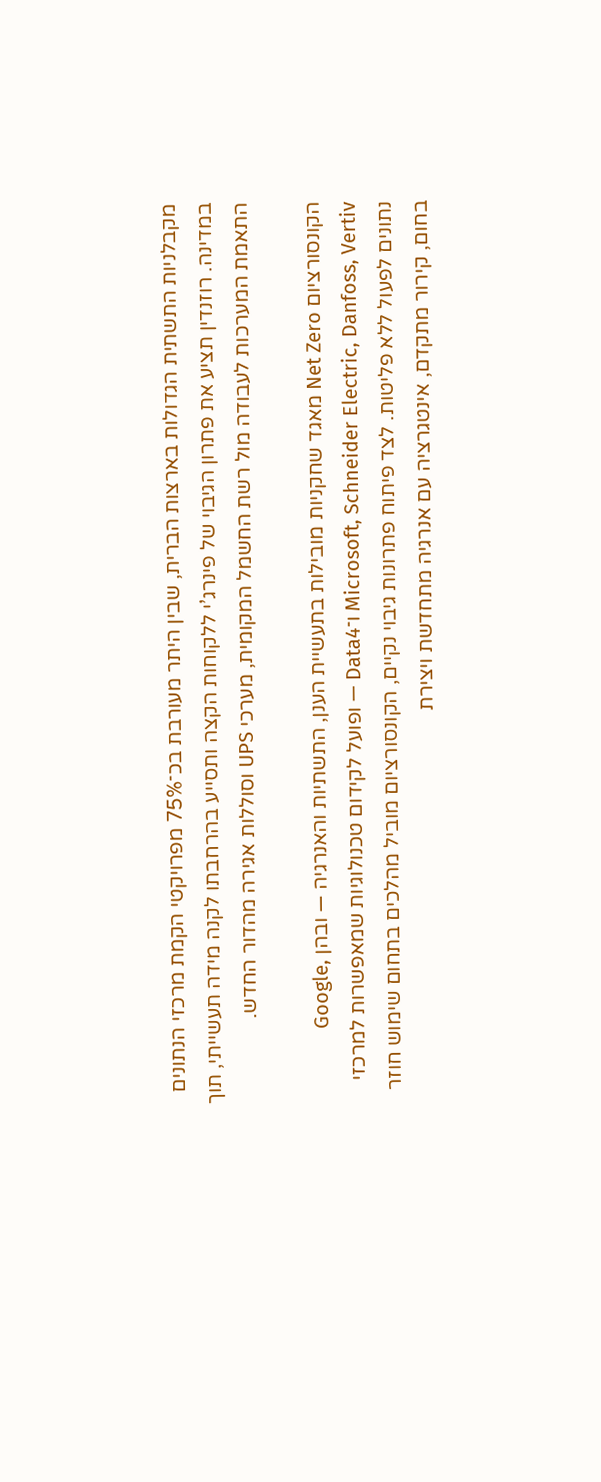מקבלניות התשתית הגדולות בארצות הברית, שבין היתר מעורבת בכ־75% מפרויקטי הקמת מרכזי הנתונים במדינה. רוזנדין תציע את פתרון הגיבוי של פינרג’י ללקוחות הקצה ותסייע בהרחבתו לקנה מידה תעשייתי, תוך התאמת המערכות לעבודה מול רשת החשמל המקומית, מערכי UPS וסוללות אגירה מהדור החדש.

הקונסורציום Net Zero מאגד שחקניות מובילות בתעשיית הענן, התשתיות והאנרגיה — ובהן Google, Microsoft, Schneider Electric, Danfoss, Vertiv ו־Data4 — ופועל לקידום טכנולוגיות שמאפשרות למרכזי נתונים לפעול ללא פליטות. לצד פיתוח פתרונות גיבוי נקיים, הקונסורציום מוביל מהלכים בתחום שימוש חוזר בחום, קירור מתקדם, אינטגרציה עם אנרגיה מתחדשת ויצירת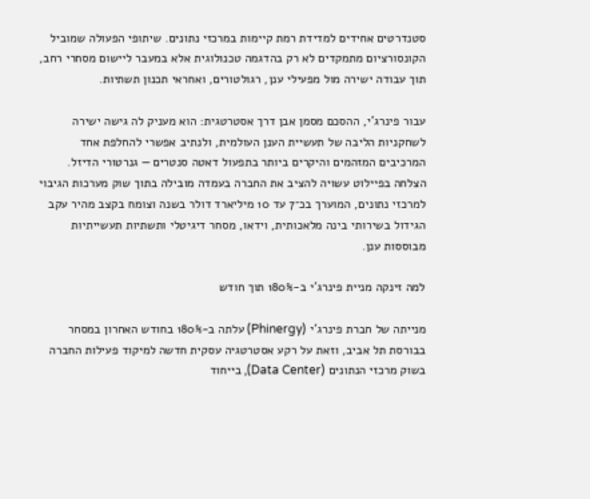סטנדרטים אחידים למדידת רמת קיימות במרכזי נתונים. שיתופי הפעולה שמוביל הקונסורציום מתמקדים לא רק בהדגמה טכנולוגית אלא במעבר ליישום מסחרי רחב, תוך עבודה ישירה מול מפעילי ענן, רגולטורים, ואחראי תכנון תשתיות.

עבור פינרג’י, ההסכם מסמן אבן דרך אסטרטגית: הוא מעניק לה גישה ישירה לשחקניות הליבה של תעשיית הענן העולמית, ולנתיב אפשרי להחלפת אחד המרכיבים המזהמים והיקרים ביותר בתפעול דאטה סנטרים — גנרטורי הדיזל. הצלחה בפיילוט עשויה להציב את החברה בעמדה מובילה בתוך שוק מערכות הגיבוי למרכזי נתונים, המוערך בכ־7 עד 10 מיליארד דולר בשנה וצומח בקצב מהיר עקב הגידול בשירותי בינה מלאכותית, וידאו, מסחר דיגיטלי ותשתיות תעשייתיות מבוססות ענן.

למה זינקה מניית פינרג'י ב-180% תוך חודש

מנייתה של חברת פינרג'י (Phinergy) עלתה ב-180% בחודש האחרון במסחר בבורסת תל אביב, וזאת על רקע אסטרטגיה עסקית חדשה למיקוד פעילות החברה בשוק מרכזי הנתונים (Data Center), בייחוד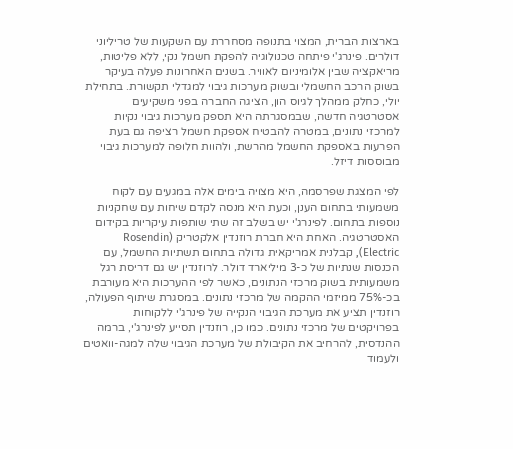בארצות הברית, המצוי בתנופה מסחררת עם השקעות של טריליוני דולרים. פינרג'י פיתחה טכנולוגיה להפקת חשמל נקי, ללא פליטות, מריאקציה שבין אלומיניום לאוויר. בשנים האחרונות פעלה בעיקר בשוק הרכב החשמלי ובשוק מערכות גיבוי למגדלי תקשורת. בתחילת יולי, כחלק ממהלך לגיוס הון, הציגה החברה בפני משקיעים אסטרטגיה חדשה, שבמסגרתה היא תספק מערכות גיבוי נקיות למרכזי נתונים, במטרה להבטיח אספקת חשמל רציפה גם בעת הפרעות באספקת החשמל מהרשת, ולהוות חלופה למערכות גיבוי מבוססות דיזל.

לפי המצגת שפרסמה, היא מצויה בימים אלה במגעים עם לקוח משמעותי בתחום הענן, וכעת היא מנסה לקדם שיחות עם שחקניות נוספות בתחום. לפינרג'י יש בשלב זה שתי שותפות עיקריות בקידום האסטרטגיה. האחת היא חברת רוזנדין אלקטריק (Rosendin Electric), קבלנית אמריקאית גדולה בתחום תשתיות החשמל, עם הכנסות שנתיות של כ-3 מיליארד דולר. לרוזנדין יש גם דריסת רגל משמעותית בשוק מרכזי הנתונים, כאשר לפי ההערכות היא מעורבת בכ-75% ממיזמי ההקמה של מרכזי נתונים. במסגרת שיתוף הפעולה, רוזנדין תציע את מערכת הגיבוי הנקייה של פינרג'י ללקוחות בפרויקטים של מרכזי נתונים. כמו כן, רוזנדין תסייע לפינרג'י, ברמה ההנדסית, להרחיב את הקיבולת של מערכת הגיבוי שלה למגה-וואטים ולעמוד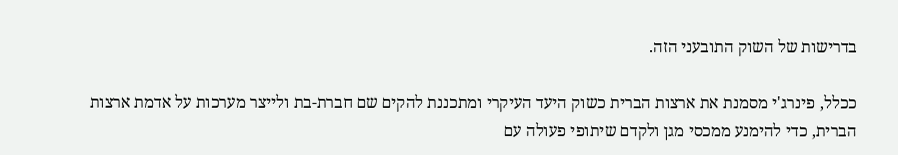בדרישות של השוק התובעני הזה.

ככלל, פינרג'י מסמנת את ארצות הברית כשוק היעד העיקרי ומתכננת להקים שם חברת-בת ולייצר מערכות על אדמת ארצות הברית, כדי להימנע ממכסי מגן ולקדם שיתופי פעולה עם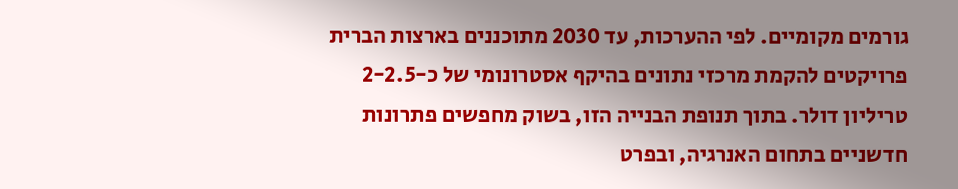גורמים מקומיים. לפי ההערכות, עד 2030 מתוכננים בארצות הברית פרויקטים להקמת מרכזי נתונים בהיקף אסטרונומי של כ-2-2.5 טריליון דולר. בתוך תנופת הבנייה הזו, בשוק מחפשים פתרונות חדשניים בתחום האנרגיה, ובפרט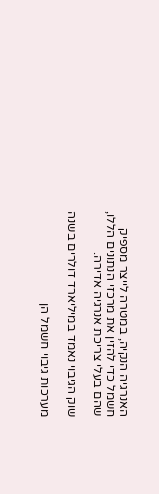האנרגיה הנקיה, במטרה לייצר מספיק חשמל כדי להזין את מרכזי הנתונים הללו, שהם בעלי צריכת אנרגיה אדירה.

שוק הגיבוי נאמד במיליארד דולרים בשנה

מערכות גיבוי חשמל הן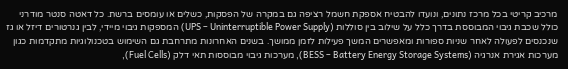מרכיב קריטי בכל מרכז נתונים, ונועדו להבטיח אספקת חשמל רציפה גם במקרה של הפסקות, כשלים או עומסים ברשת. כל דאטה סנטר מודרני כולל שכבת גיבוי המבוססת בדרך כלל על שילוב בין סוללות (UPS – Uninterruptible Power Supply) המספקות גיבוי מיידי, לבין גנרטורים דיזל או גז שנכנסים לפעולה לאחר שניות ספורות ומאפשרים המשך פעילות לזמן ממושך. בשנים האחרונות מתרחבת גם השימוש בטכנולוגיות מתקדמות כגון מערכות אגירת אנרגיה (BESS – Battery Energy Storage Systems), מערכות גיבוי מבוססות תאי דלק (Fuel Cells),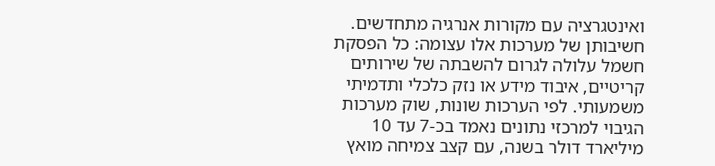ואינטגרציה עם מקורות אנרגיה מתחדשים. חשיבותן של מערכות אלו עצומה: כל הפסקת חשמל עלולה לגרום להשבתה של שירותים קריטיים, איבוד מידע או נזק כלכלי ותדמיתי משמעותי. לפי הערכות שונות, שוק מערכות הגיבוי למרכזי נתונים נאמד בכ-7 עד 10 מיליארד דולר בשנה, עם קצב צמיחה מואץ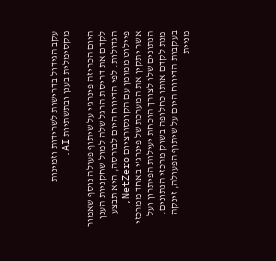עקב הגידול בדרישות לשרידות וזמינות מקסימלית בענן ובתשתיות AI.

היום הכריזה פינרג'י על שיתוף פעולה נוסף שאמור לקדם את דריסת הרגל שלה למול שחקניות הענן הגדולות. לפי הדיווח היום לבורסה, היא תבצע פיילוט ממומן עם הקונסורציום NetZero, אשר יתקין את המערכת של פינרג'י באחד ממרכזי הנתונים שלו לצורך הוכחת יעילות הפיתרון ועל מנת לקדם אותו כחלופה בשוק מרכזי הנתונים. בעקבות הדיווח היום על שיתוף הפעולה, זינקה מניית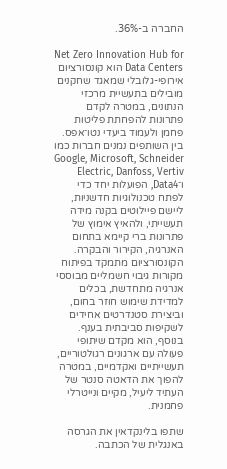החברה ב-36%.

Net Zero Innovation Hub for Data Centers הוא קונסורציום אירופי-גלובלי שמאגד שחקנים מובילים בתעשיית מרכזי הנתונים, במטרה לקדם פתרונות להפחתת פליטות פחמן ולעמוד ביעדי נטו־אפס. בין השותפים נמנים חברות כמו Google, Microsoft, Schneider Electric, Danfoss, Vertiv ו־Data4, הפועלות יחד כדי לפתח טכנולוגיות חדשניות, ליישם פיילוטים בקנה מידה תעשייתי, ולהאיץ אימוץ של פתרונות ברי קיימא בתחום האנרגיה, הקירור והבקרה. הקונסורציום מתמקד בפיתוח מקורות גיבוי חשמליים מבוססי אנרגיה מתחדשת, בכלים למדידת שימוש חוזר בחום, וביצירת סטנדרטים אחידים לשקיפות סביבתית בענף. בנוסף, הוא מקדם שיתופי פעולה עם ארגונים רגולטוריים, תעשייתיים ואקדמיים, במטרה להפוך את הדאטה סנטר של העתיד ליעיל, מקיים ונייטרלי פחמנית.

שתפו בלינקדאין את הגרסה באנגלית של הכתבה.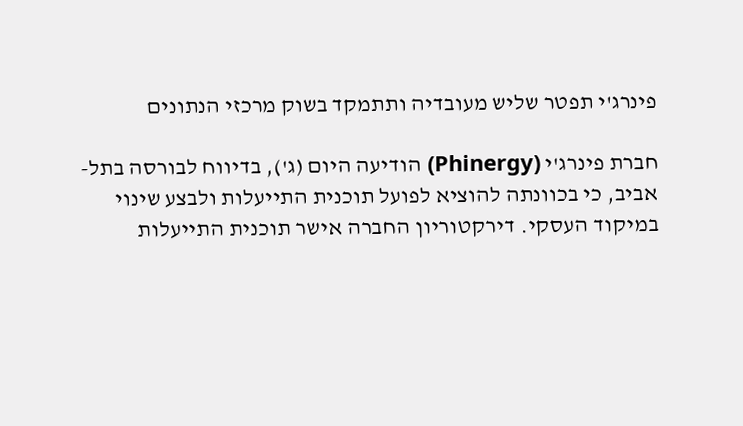פינרג'י תפטר שליש מעובדיה ותתמקד בשוק מרכזי הנתונים

חברת פינרג'י (Phinergy) הודיעה היום (ג'), בדיווח לבורסה בתל-אביב, כי בכוונתה להוציא לפועל תוכנית התייעלות ולבצע שינוי במיקוד העסקי. דירקטוריון החברה אישר תוכנית התייעלות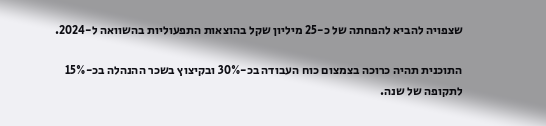שצפויה להביא להפחתה של כ-25 מיליון שקל בהוצאות התפעוליות בהשוואה ל-2024.

התוכנית תהיה כרוכה בצמצום כוח העבודה בכ-30% ובקיצוץ בשכר ההנהלה בכ-15% לתקופה של שנה.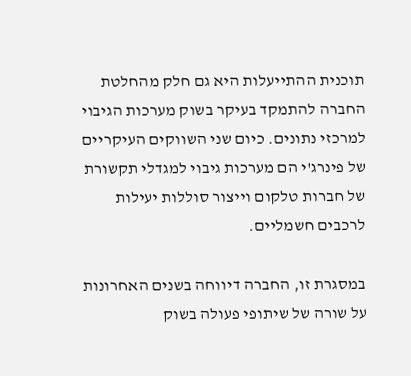תוכנית ההתייעלות היא גם חלק מהחלטת החברה להתמקד בעיקר בשוק מערכות הגיבוי למרכזי נתונים. כיום שני השווקים העיקריים של פינרג'י הם מערכות גיבוי למגדלי תקשורת של חברות טלקום וייצור סוללות יעילות לרכבים חשמליים.

במסגרת זו, החברה דיווחה בשנים האחרונות על שורה של שיתופי פעולה בשוק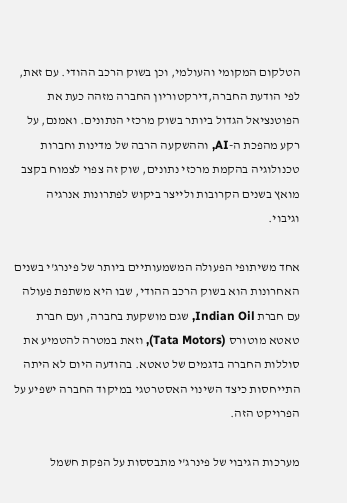הטלקום המקומי והעולמי, וכן בשוק הרכב ההודי. עם זאת, לפי הודעת החברה,דירקטוריון החברה מזהה כעת את הפוטנציאל הגדול ביותר בשוק מרכזי הנתונים. ואמנם, על רקע מהפכת ה-AI, וההשקעה הרבה של מדינות וחברות טכנולוגיה בהקמת מרכזי נתונים, שוק זה צפוי לצמוח בקצב מואץ בשנים הקרובות ולייצר ביקוש לפתרונות אנרגיה וגיבוי.

אחד משיתופי הפעולה המשמעותיים ביותר של פינרג'י בשנים האחרונות הוא בשוק הרכב ההודי, שבו היא משתפת פעולה עם חברת Indian Oil, שגם מושקעת בחברה, ועם חברת טאטא מוטורס (Tata Motors), וזאת במטרה להטמיע את סוללות החברה בדגמים של טאטא. בהודעה היום לא היתה התייחסות כיצד השינוי האסטרטגי במיקוד החברה ישפיע על הפרויקט הזה.

מערכות הגיבוי של פינרג'י מתבססות על הפקת חשמל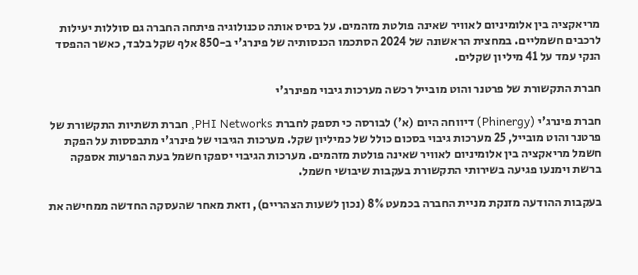מריאקציה בין אלומיניום לאוויר שאינה פולטת מזהמים. על בסיס אותה טכנולוגיה פיתחה החברה גם סוללות יעילות לרכבים חשמליים. במחצית הראשונה של 2024 הסתכמו הכנסותיה של פינרג'י ב-850 אלף שקל בלבד, כאשר ההפסד הנקי עמד על 41 מיליון שקלים.

חברת התקשורת של פרטנר והוט מובייל רכשה מערכות גיבוי מפינרג'י

חברת פינרג'י (Phinergy) דיווחה היום (א') לבורסה כי תספק לחברת PHI Networks, חברת תשתיות התקשורת של פרטנר והוט מובייל, 25 מערכות גיבוי בסכום כולל של כמיליון שקל. מערכות הגיבוי של פינרג'י מתבססות על הפקת חשמל מריאקציה בין אלומיניום לאוויר שאינה פולטת מזהמים. מערכות הגיבוי יספקו חשמל בעת הפרעות אספקה ברשת וימנעו פגיעה בשירותי התקשורת בעקבות שיבושי חשמל.

בעקבות ההודעה מזנקת מניית החברה בכמעט 8% (נכון לשעות הצהריים), וזאת מאחר שהעסקה החדשה ממחישה את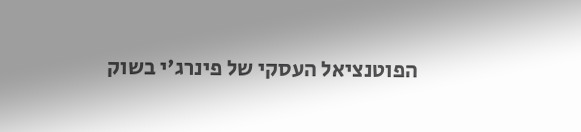הפוטנציאל העסקי של פינרג'י בשוק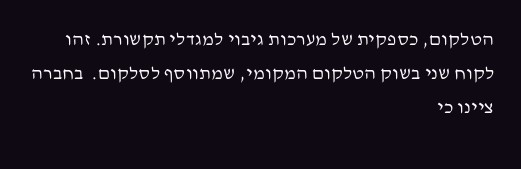הטלקום, כספקית של מערכות גיבוי למגדלי תקשורת. זהו לקוח שני בשוק הטלקום המקומי, שמתווסף לסלקום.  בחברה ציינו כי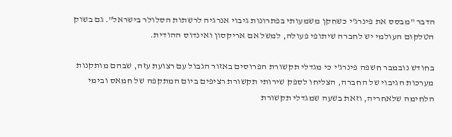הדבר "מבסס את פינרג'י כשחקן משמעותי בפתרונות גיבוי אנרגיה לרשתות הסלולר בישראל". גם בשוק הטלקום העולמי יש לחברה שיתופי פעולה, למשל אם אריקסון ואינדוס ההודית.

בחודש נובמבר חשפה פינרג'י כי מגדלי תקשורת הפרוסים באזור הגבול עם רצועת עזה, שבהם מותקנות מערכות הגיבוי של החברה, הצליחו לספק שירותי תקשורת רציפים ביום המתקפה של חמאס ובימי הלחימה שלאחריה, וזאת בשעה שמגדלי תקשורת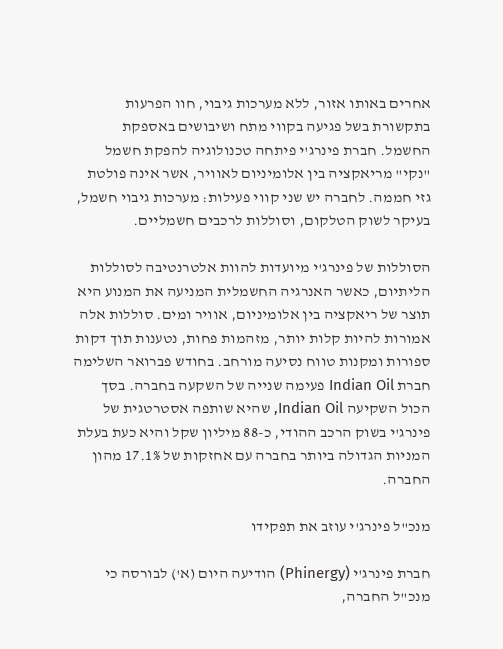אחרים באותו אזור, ללא מערכות גיבוי, חוו הפרעות בתקשורת בשל פגיעה בקווי מתח ושיבושים באספקת החשמל. חברת פינרג'י פיתחה טכנולוגיה להפקת חשמל "נקי" מריאקציה בין אלומיניום לאוויר, אשר אינה פולטת גזי חממה. לחברה יש שני קווי פעילות: מערכות גיבוי חשמל, בעיקר לשוק הטלקום, וסוללות לרכבים חשמליים.

הסוללות של פינרג'י מיועדות להוות אלטרנטיבה לסוללות הליתיום, כאשר האנרגיה החשמלית המניעה את המנוע היא תוצר של ריאקציה בין אלומיניום, אוויר ומים. סוללות אלה אמורות להיות קלות יותר, מזהמות פחות, נטענות תוך דקות ספורות ומקנות טווח נסיעה מורחב. בחודש פברואר השלימה חברת Indian Oil פעימה שנייה של השקעה בחברה. בסך הכול השקיעה Indian Oil, שהיא שותפה אסטרטגית של פינרג'י בשוק הרכב ההודי, כ-88 מיליון שקל והיא כעת בעלת המניות הגדולה ביותר בחברה עם אחזקות של 17.1% מהון החברה.

מנכ"ל פינרג'י עוזב את תפקידו

חברת פינרג'י (Phinergy) הודיעה היום (א') לבורסה כי מנכ"ל החברה,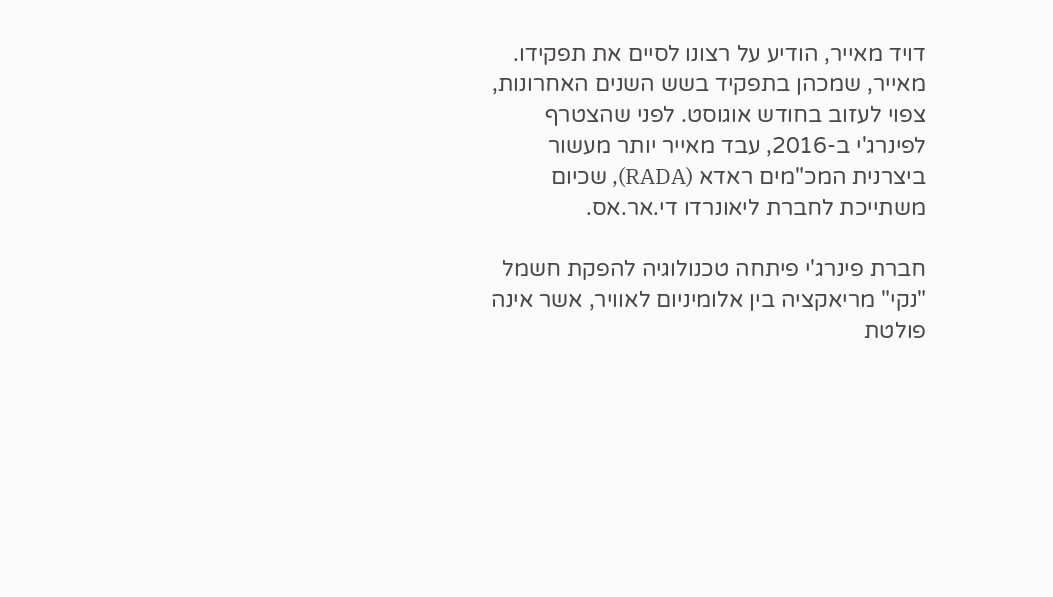דויד מאייר, הודיע על רצונו לסיים את תפקידו. מאייר, שמכהן בתפקיד בשש השנים האחרונות, צפוי לעזוב בחודש אוגוסט. לפני שהצטרף לפינרג'י ב-2016, עבד מאייר יותר מעשור ביצרנית המכ"מים ראדא (RADA), שכיום משתייכת לחברת ליאונרדו די.אר.אס.

חברת פינרג'י פיתחה טכנולוגיה להפקת חשמל "נקי" מריאקציה בין אלומיניום לאוויר, אשר אינה פולטת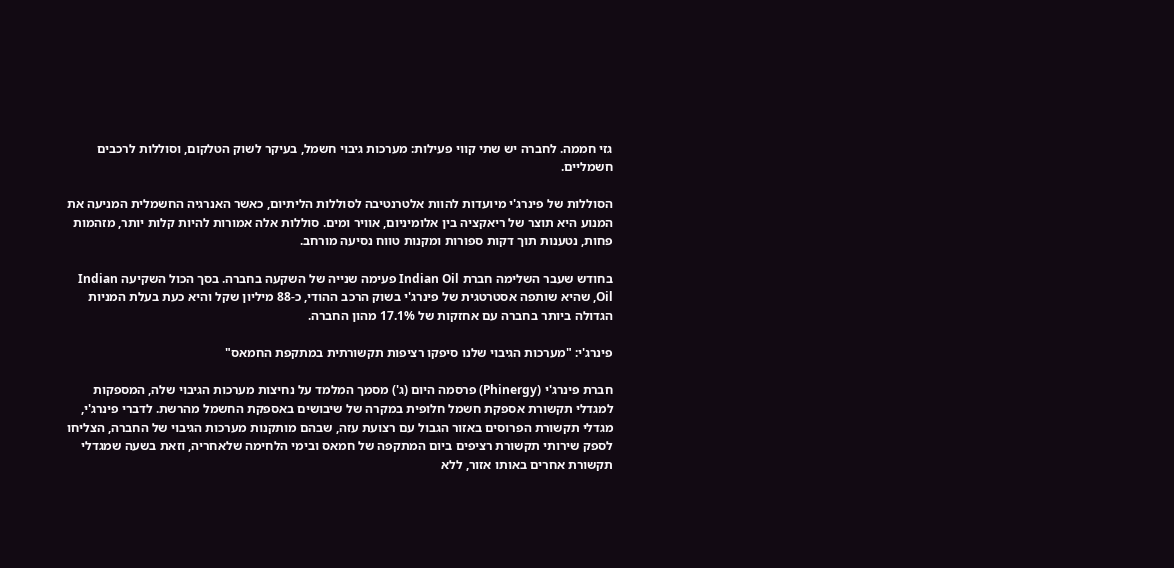גזי חממה. לחברה יש שתי קווי פעילות: מערכות גיבוי חשמל, בעיקר לשוק הטלקום, וסוללות לרכבים חשמליים.

הסוללות של פינרג'י מיועדות להוות אלטרנטיבה לסוללות הליתיום, כאשר האנרגיה החשמלית המניעה את המנוע היא תוצר של ריאקציה בין אלומיניום, אוויר ומים. סוללות אלה אמורות להיות קלות יותר, מזהמות פחות, נטענות תוך דקות ספורות ומקנות טווח נסיעה מורחב.

בחודש שעבר השלימה חברת Indian Oil פעימה שנייה של השקעה בחברה. בסך הכול השקיעה Indian Oil, שהיא שותפה אסטרטגית של פינרג'י בשוק הרכב ההודי, כ-88 מיליון שקל והיא כעת בעלת המניות הגדולה ביותר בחברה עם אחזקות של 17.1% מהון החברה.

פינרג'י: "מערכות הגיבוי שלנו סיפקו רציפות תקשורתית במתקפת החמאס"

חברת פינרג'י (Phinergy) פרסמה היום (ג') מסמך המלמד על נחיצות מערכות הגיבוי שלה, המספקות למגדלי תקשורת אספקת חשמל חלופית במקרה של שיבושים באספקת החשמל מהרשת. לדברי פינרג'י, מגדלי תקשורת הפרוסים באזור הגבול עם רצועת עזה, שבהם מותקנות מערכות הגיבוי של החברה, הצליחו לספק שירותי תקשורת רציפים ביום המתקפה של חמאס ובימי הלחימה שלאחריה, וזאת בשעה שמגדלי תקשורת אחרים באותו אזור, ללא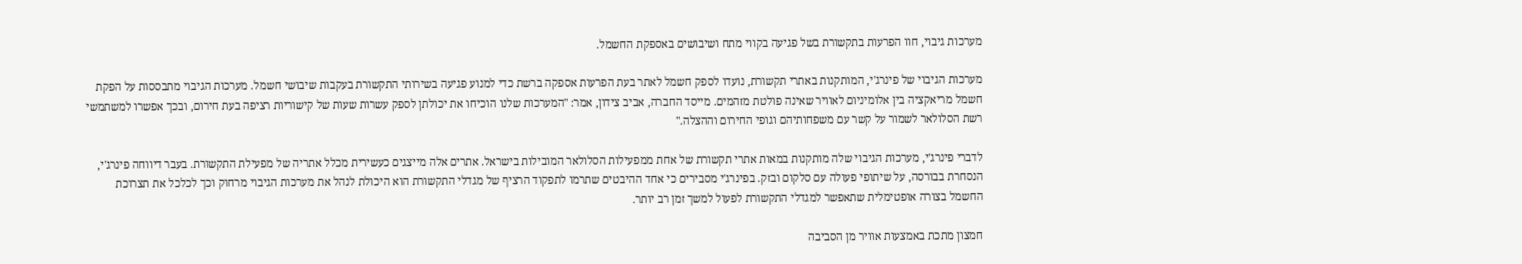מערכות גיבוי, חוו הפרעות בתקשורת בשל פגיעה בקווי מתח ושיבושים באספקת החשמל.

מערכות הגיבוי של פינרג'י, המותקנות באתרי תקשורת, נועדו לספק חשמל לאתר בעת הפרעות אספקה ברשת כדי למנוע פגיעה בשירותי התקשורת בעקבות שיבושי חשמל. מערכות הגיבוי מתבססות על הפקת חשמל מריאקציה בין אלומיניום לאוויר שאינה פולטת מזהמים. מייסד החברה, אביב צידון, אמר: "המערכות שלנו הוכיחו את יכולתן לספק עשרות שעות של קישוריות רציפה בעת חירום, ובכך אפשרו למשתמשי רשת הסלולאר לשמור על קשר עם משפחותיהם וגופי החירום וההצלה."

לדברי פינרג'י, מערכות הגיבוי שלה מותקנות במאות אתרי תקשורת של אחת ממפעילות הסלולאר המובילות בישראל. אתרים אלה מייצגים כעשירית מכלל אתריה של מפעילת התקשורת. בעבר דיווחה פינרג'י, הנסחרת בבורסה, על שיתופי פעולה עם סלקום ובזק. בפינרג'י מסבירים כי אחד ההיבטים שתרמו לתפקוד הרציף של מגדלי התקשורת הוא היכולת לנהל את מערכות הגיבוי מרחוק וכך לכלכל את תצרוכת החשמל בצורה אופטימלית שתאפשר למגדלי התקשורת לפעול למשך זמן רב יותר.

חמצון מתכת באמצעות אוויר מן הסביבה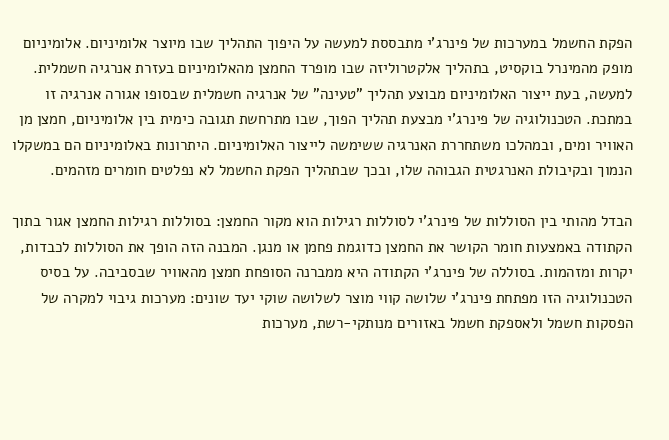הפקת החשמל במערכות של פינרג'י מתבססת למעשה על היפוך התהליך שבו מיוצר אלומיניום. אלומיניום מופק מהמינרל בוקסיט, בתהליך אלקטרוליזה שבו מופרד החמצן מהאלומיניום בעזרת אנרגיה חשמלית. למעשה, בעת ייצור האלומיניום מבוצע תהליך "טעינה" של אנרגיה חשמלית שבסופו אגורה אנרגיה זו במתכת. הטכנולוגיה של פינרג'י מבצעת תהליך הפוך, שבו מתרחשת תגובה כימית בין אלומיניום, חמצן מן האוויר ומים, ובמהלכו משתחררת האנרגיה ששימשה לייצור האלומיניום. היתרונות באלומיניום הם במשקלו הנמוך ובקיבולת האנרגטית הגבוהה שלו, ובכך שבתהליך הפקת החשמל לא נפלטים חומרים מזהמים.

הבדל מהותי בין הסוללות של פינרג'י לסוללות רגילות הוא מקור החמצן: בסוללות רגילות החמצן אגור בתוך הקתודה באמצעות חומר הקושר את החמצן כדוגמת פחמן או מנגן. המבנה הזה הופך את הסוללות לכבדות, יקרות ומזהמות. בסוללה של פינרג'י הקתודה היא ממברנה הסופחת חמצן מהאוויר שבסביבה. על בסיס הטכנולוגיה הזו מפתחת פינרג'י שלושה קווי מוצר לשלושה שוקי יעד שונים: מערכות גיבוי למקרה של הפסקות חשמל ולאספקת חשמל באזורים מנותקי-רשת, מערכות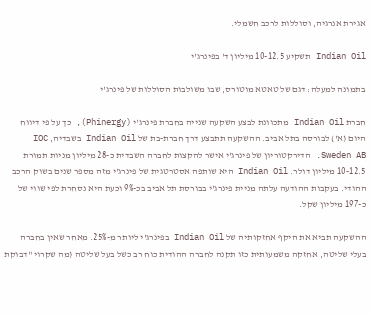אגירת אנרגיה, וסוללות לרכב חשמלי.

Indian Oil תשקיע 10-12.5 מיליון ד' בפינרג'י

בתמונה למעלה: דגם של טאטא מוטורס, שבו משולבות הסוללות של פינרג'י

חברת Indian Oil מתכוונת לבצע השקעה שנייה בחברת פינרג'י (Phinergy), כך על פי דיווח היום (א') לבורסה בתל אביב. ההשקעה תתבצע דרך חברת-בת של Indian Oil בשבדיה, IOC Sweden AB. הדירקטוריון של פינרג'י אישר להקצות לחברה השבדית כ-28 מיליון מניות תמורת 10-12.5 מיליון דולר. Indian Oil היא שותפה אסטרטגית של פינרג'י מזה מספר שנים בשוק הרכב ההודי. בעקבות ההודעה עלתה מניית פינרג'י בבורסת תל אביב בכ-9% וכעת היא נסחרת לפי שווי של כ-197 מיליון שקל.

ההשקעה תביא את היקף אחזקותיה של Indian Oil בפינרג'י ליותר מ-25%. מאחר שאין בחברה בעלי שליטה, אחזקה משמעותית כזו תקנה לחברה ההודית כוח רב כשל בעל שליטה (מה שקרוי "דבוקת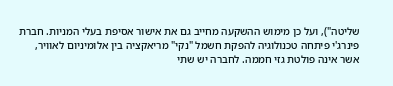שליטה"), ועל כן מימוש ההשקעה מחייב גם את אישור אסיפת בעלי המניות. חברת פינרג'י פיתחה טכנולוגיה להפקת חשמל "נקי" מריאקציה בין אלומיניום לאוויר, אשר אינה פולטת גזי חממה. לחברה יש שתי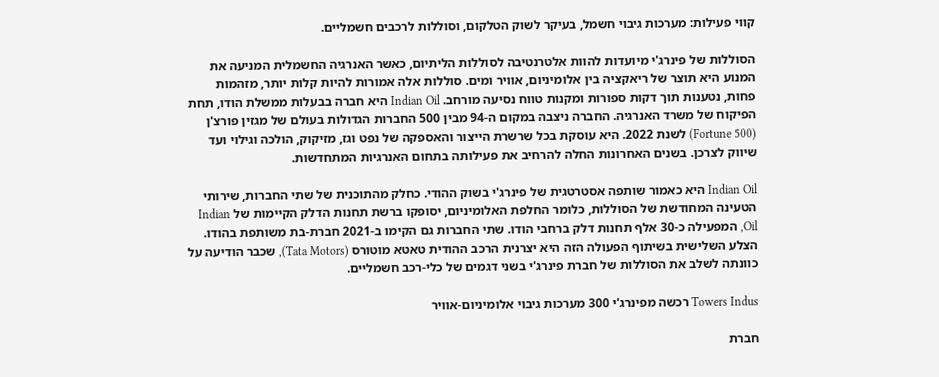קווי פעילות: מערכות גיבוי חשמל, בעיקר לשוק הטלקום, וסוללות לרכבים חשמליים.

הסוללות של פינרג'י מיועדות להוות אלטרנטיבה לסוללות הליתיום, כאשר האנרגיה החשמלית המניעה את המנוע היא תוצר של ריאקציה בין אלומיניום, אוויר ומים. סוללות אלה אמורות להיות קלות יותר, מזהמות פחות, נטענות תוך דקות ספורות ומקנות טווח נסיעה מורחב. Indian Oil היא חברה בבעלות ממשלת הודו, תחת הפיקוח של משרד האנרגיה. החברה ניצבה במקום ה-94 מבין 500 החברות הגדולות בעולם של מגזין פורצ'ן (Fortune 500) לשנת 2022. היא עוסקת בכל שרשרת הייצור והאספקה של נפט וגז, מזיקוק, הולכה וגילוי ועד שיווק לצרכן. בשנים האחרונות החלה להרחיב את פעילותה בתחום האנרגיות המתחדשות.

Indian Oil היא כאמור שותפה אסטרטגית של פינרג'י בשוק ההודי. כחלק מהתוכנית של שתי החברות, שירותי הטעינה המחודשת של הסוללות, כלומר החלפת האלומיניום, יסופקו ברשת תחנות הדלק הקיימות של Indian Oil, המפעילה כ-30 אלף תחנות דלק ברחבי הודו. שתי החברות גם הקימו ב-2021 חברת-בת משותפת בהודו. הצלע השלישית בשיתוף הפעולה הזה היא יצרנית הרכב ההודית טאטא מוטורס (Tata Motors), שכבר הודיעה על כוונתה לשלב את הסוללות של חברת פינרג'י בשני דגמים של כלי-רכב חשמליים.

Towers Indus רכשה מפינרג'י 300 מערכות גיבוי אלומיניום-אוויר

חברת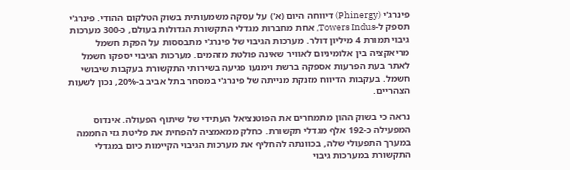פינרג'י (Phinergy) דיווחה היום (א') על עסקה משמעותית בשוק הטלקום ההודי. פינרג'י תספק ל-Towers Indus, אחת מחברות מגדלי התקשורת הגדולות בעולם, כ-300 מערכות גיבוי תמורת 4 מיליון דולר. מערכות הגיבוי של פינרג'י מתבססות על הפקת חשמל מריאקציה בין אלומיניום לאוויר שאינה פולטת מזהמים. מערכות הגיבוי יספקו חשמל לאתר בעת הפרעות אספקה ברשת וימנעו פגיעה בשירותי התקשורת בעקבות שיבושי חשמל. בעקבות הדיווח מזנקת מנייתה של פינרג'י במסחר בתל אביב ב-20%, נכון לשעות הצהריים.

נראה כי בשוק ההון מתמחרים את הפוטנציאל העתידי של שיתוף הפעולה. אינדוס המפעילה כ-192 אלף מגדלי תקשורת. כחלק ממאמציה להפחית את פליטת גזי החממה במערך התפעולי שלה, בכוונתה להחליף את מערכות הגיבוי הקיימות כיום במגדלי התקשורת במערכות גיבוי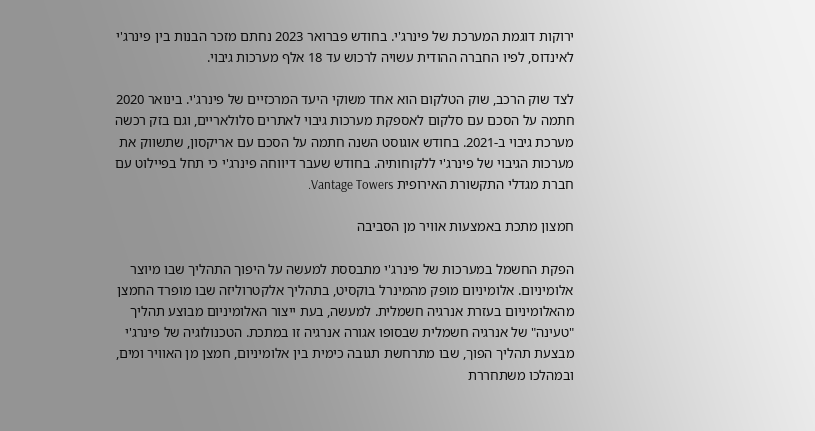ירוקות דוגמת המערכת של פינרג'י. בחודש פברואר 2023 נחתם מזכר הבנות בין פינרג'י לאינדוס, לפיו החברה ההודית עשויה לרכוש עד 18 אלף מערכות גיבוי.

לצד שוק הרכב, שוק הטלקום הוא אחד משוקי היעד המרכזיים של פינרג'י. בינואר 2020 חתמה על הסכם עם סלקום לאספקת מערכות גיבוי לאתרים סלולאריים, וגם בזק רכשה מערכת גיבוי ב-2021. בחודש אוגוסט השנה חתמה על הסכם עם אריקסון, שתשווק את מערכות הגיבוי של פינרג'י ללקוחותיה. בחודש שעבר דיווחה פינרג'י כי תחל בפיילוט עם חברת מגדלי התקשורת האירופית Vantage Towers.

חמצון מתכת באמצעות אוויר מן הסביבה

הפקת החשמל במערכות של פינרג'י מתבססת למעשה על היפוך התהליך שבו מיוצר אלומיניום. אלומיניום מופק מהמינרל בוקסיט, בתהליך אלקטרוליזה שבו מופרד החמצן מהאלומיניום בעזרת אנרגיה חשמלית. למעשה, בעת ייצור האלומיניום מבוצע תהליך "טעינה" של אנרגיה חשמלית שבסופו אגורה אנרגיה זו במתכת. הטכנולוגיה של פינרג'י מבצעת תהליך הפוך, שבו מתרחשת תגובה כימית בין אלומיניום, חמצן מן האוויר ומים, ובמהלכו משתחררת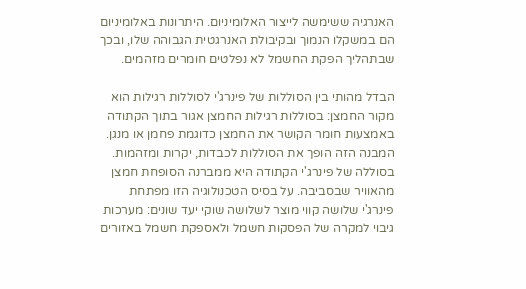האנרגיה ששימשה לייצור האלומיניום. היתרונות באלומיניום הם במשקלו הנמוך ובקיבולת האנרגטית הגבוהה שלו, ובכך שבתהליך הפקת החשמל לא נפלטים חומרים מזהמים.

הבדל מהותי בין הסוללות של פינרג'י לסוללות רגילות הוא מקור החמצן: בסוללות רגילות החמצן אגור בתוך הקתודה באמצעות חומר הקושר את החמצן כדוגמת פחמן או מנגן. המבנה הזה הופך את הסוללות לכבדות, יקרות ומזהמות. בסוללה של פינרג'י הקתודה היא ממברנה הסופחת חמצן מהאוויר שבסביבה. על בסיס הטכנולוגיה הזו מפתחת פינרג'י שלושה קווי מוצר לשלושה שוקי יעד שונים: מערכות גיבוי למקרה של הפסקות חשמל ולאספקת חשמל באזורים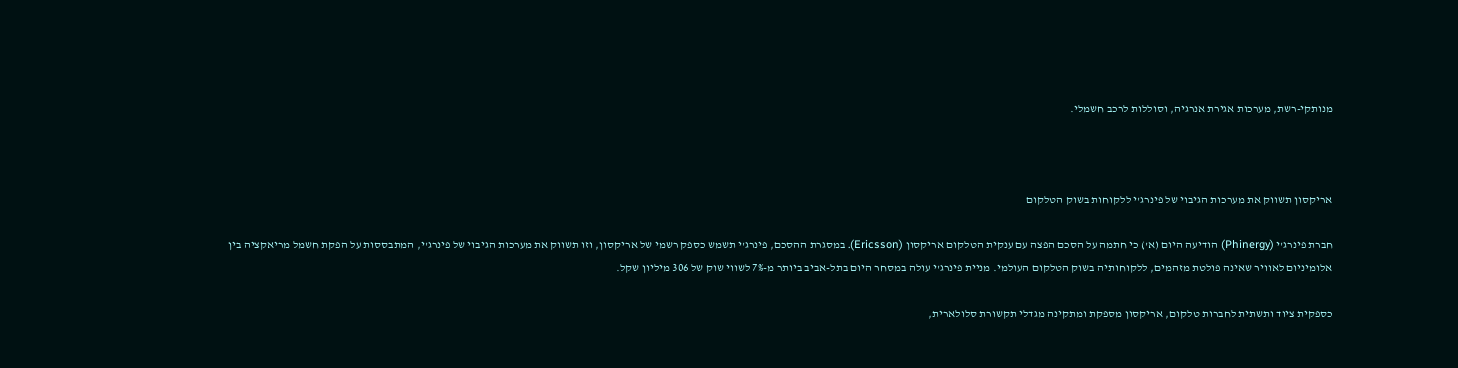מנותקי-רשת, מערכות אגירת אנרגיה, וסוללות לרכב חשמלי.



אריקסון תשווק את מערכות הגיבוי של פינרג'י ללקוחות בשוק הטלקום

חברת פינרג'י (Phinergy) הודיעה היום (א') כי חתמה על הסכם הפצה עם ענקית הטלקום אריקסון (Ericsson). במסגרת ההסכם, פינרג'י תשמש כספק רשמי של אריקסון, וזו תשווק את מערכות הגיבוי של פינרג'י, המתבססות על הפקת חשמל מריאקציה בין אלומיניום לאוויר שאינה פולטת מזהמים, ללקוחותיה בשוק הטלקום העולמי. מניית פינרג'י עולה במסחר היום בתל-אביב ביותר מ-7% לשווי שוק של 306 מיליון שקל.

כספקית ציוד ותשתית לחברות טלקום, אריקסון מספקת ומתקינה מגדלי תקשורת סלולארית,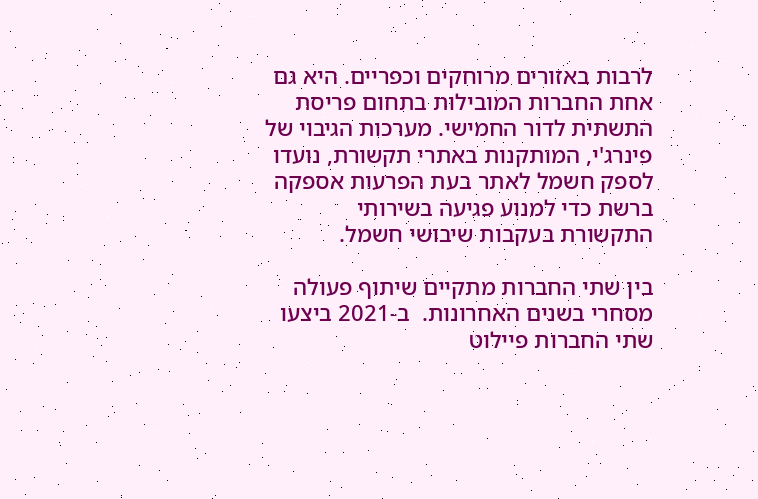לרבות באזורים מרוחקים וכפריים. היא גם אחת החברות המובילות בתחום פריסת התשתית לדור החמישי. מערכות הגיבוי של פינרג'י, המותקנות באתרי תקשורת, נועדו לספק חשמל לאתר בעת הפרעות אספקה ברשת כדי למנוע פגיעה בשירותי התקשורת בעקבות שיבושי חשמל.

בין שתי החברות מתקיים שיתוף פעולה מסחרי בשנים האחרונות.  ב-2021 ביצעו שתי החברות פיילוט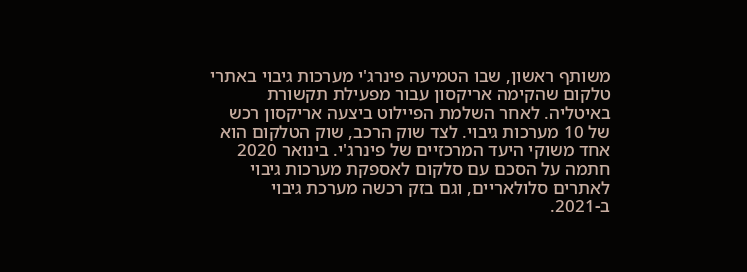משותף ראשון, שבו הטמיעה פינרג'י מערכות גיבוי באתרי טלקום שהקימה אריקסון עבור מפעילת תקשורת באיטליה. לאחר השלמת הפיילוט ביצעה אריקסון רכש של 10 מערכות גיבוי. לצד שוק הרכב, שוק הטלקום הוא אחד משוקי היעד המרכזיים של פינרג'י. בינואר 2020 חתמה על הסכם עם סלקום לאספקת מערכות גיבוי לאתרים סלולאריים, וגם בזק רכשה מערכת גיבוי ב-2021.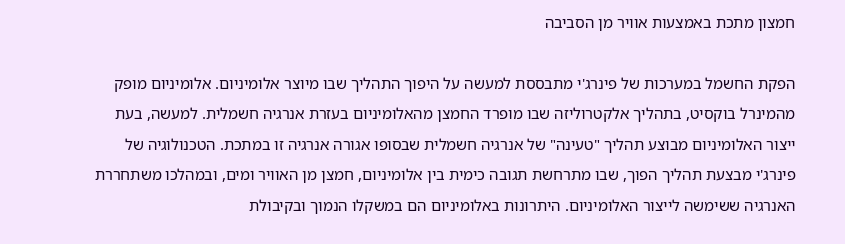חמצון מתכת באמצעות אוויר מן הסביבה

הפקת החשמל במערכות של פינרג'י מתבססת למעשה על היפוך התהליך שבו מיוצר אלומיניום. אלומיניום מופק מהמינרל בוקסיט, בתהליך אלקטרוליזה שבו מופרד החמצן מהאלומיניום בעזרת אנרגיה חשמלית. למעשה, בעת ייצור האלומיניום מבוצע תהליך "טעינה" של אנרגיה חשמלית שבסופו אגורה אנרגיה זו במתכת. הטכנולוגיה של פינרג'י מבצעת תהליך הפוך, שבו מתרחשת תגובה כימית בין אלומיניום, חמצן מן האוויר ומים, ובמהלכו משתחררת האנרגיה ששימשה לייצור האלומיניום. היתרונות באלומיניום הם במשקלו הנמוך ובקיבולת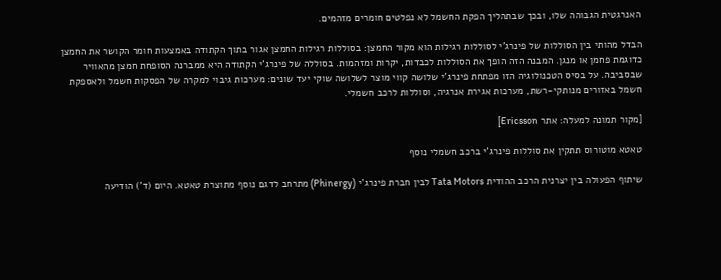האנרגטית הגבוהה שלו, ובכך שבתהליך הפקת החשמל לא נפלטים חומרים מזהמים.

הבדל מהותי בין הסוללות של פינרג'י לסוללות רגילות הוא מקור החמצן: בסוללות רגילות החמצן אגור בתוך הקתודה באמצעות חומר הקושר את החמצן כדוגמת פחמן או מנגן. המבנה הזה הופך את הסוללות לכבדות, יקרות ומזהמות. בסוללה של פינרג'י הקתודה היא ממברנה הסופחת חמצן מהאוויר שבסביבה. על בסיס הטכנולוגיה הזו מפתחת פינרג'י שלושה קווי מוצר לשלושה שוקי יעד שונים: מערכות גיבוי למקרה של הפסקות חשמל ולאספקת חשמל באזורים מנותקי-רשת, מערכות אגירת אנרגיה, וסוללות לרכב חשמלי.

[מקור תמונה למעלה: אתר Ericsson]

טאטא מוטורוס תתקין את סוללות פינרג'י ברכב חשמלי נוסף

שיתוף הפעולה בין יצרנית הרכב ההודית Tata Motors לבין חברת פינרג'י (Phinergy) מתרחב לדגם נוסף מתוצרת טאטא. היום (ד') הודיעה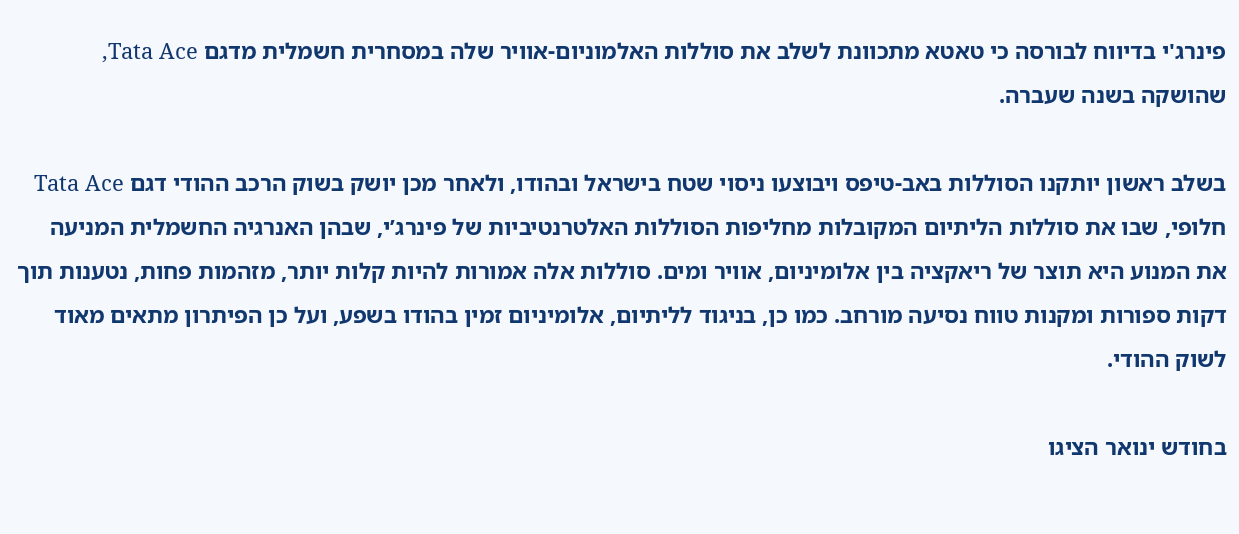פינרג'י בדיווח לבורסה כי טאטא מתכוונת לשלב את סוללות האלמוניום-אוויר שלה במסחרית חשמלית מדגם Tata Ace, שהושקה בשנה שעברה.

בשלב ראשון יותקנו הסוללות באב-טיפס ויבוצעו ניסוי שטח בישראל ובהודו, ולאחר מכן יושק בשוק הרכב ההודי דגם Tata Ace חלופי, שבו את סוללות הליתיום המקובלות מחליפות הסוללות האלטרנטיביות של פינרג’י, שבהן האנרגיה החשמלית המניעה את המנוע היא תוצר של ריאקציה בין אלומיניום, אוויר ומים. סוללות אלה אמורות להיות קלות יותר, מזהמות פחות, נטענות תוך דקות ספורות ומקנות טווח נסיעה מורחב. כמו כן, בניגוד לליתיום, אלומיניום זמין בהודו בשפע, ועל כן הפיתרון מתאים מאוד לשוק ההודי.

בחודש ינואר הציגו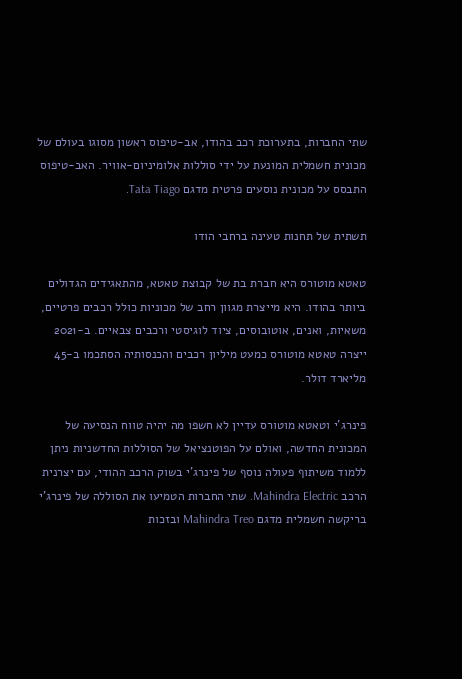שתי החברות, בתערוכת רכב בהודו, אב-טיפוס ראשון מסוגו בעולם של מכונית חשמלית המונעת על ידי סוללות אלומיניום-אוויר. האב-טיפוס התבסס על מכונית נוסעים פרטית מדגם Tata Tiago.

תשתית של תחנות טעינה ברחבי הודו

טאטא מוטורס היא חברת בת של קבוצת טאטא, מהתאגידים הגדולים ביותר בהודו. היא מייצרת מגוון רחב של מכוניות כולל רכבים פרטיים, משאיות, ואנים, אוטובוסים, ציוד לוגיסטי ורכבים צבאיים. ב-2021 ייצרה טאטא מוטורס כמעט מיליון רכבים והכנסותיה הסתכמו ב-45 מליארד דולר.

פינרג’י וטאטא מוטורס עדיין לא חשפו מה יהיה טווח הנסיעה של המכונית החדשה, ואולם על הפוטנציאל של הסוללות החדשניות ניתן ללמוד משיתוף פעולה נוסף של פינרג’י בשוק הרכב ההודי, עם יצרנית הרכב Mahindra Electric. שתי החברות הטמיעו את הסוללה של פינרג’י בריקשה חשמלית מדגם Mahindra Treo ובזכות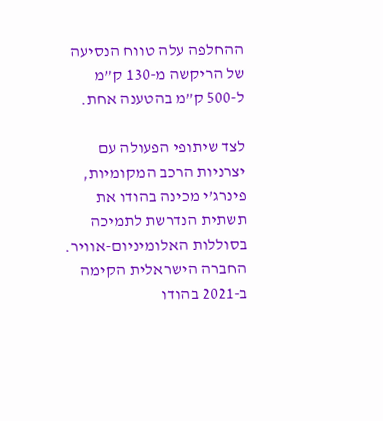ההחלפה עלה טווח הנסיעה של הריקשה מ-130 ק”מ ל-500 ק”מ בהטענה אחת.

לצד שיתופי הפעולה עם יצרניות הרכב המקומיות, פינרג’י מכינה בהודו את תשתית הנדרשת לתמיכה בסוללות האלומיניום-אוויר. החברה הישראלית הקימה ב-2021 בהודו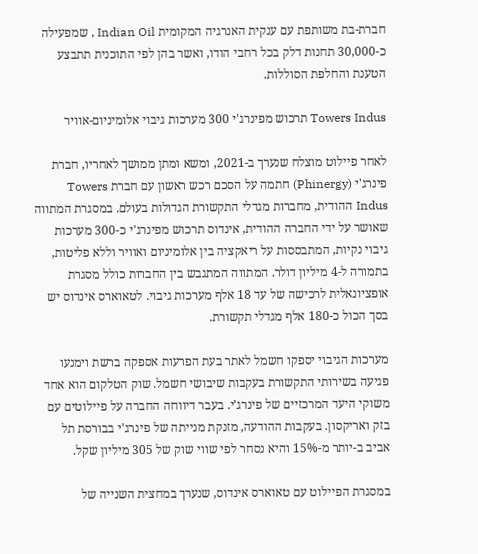חברת-בת משותפת עם ענקית האנרגיה המקומית Indian Oil , שמפעילה כ-30,000 תחנות דלק בכל רחבי הודו, ואשר בהן לפי התוכנית תתבצע הטענת והחלפת הסוללות.

Towers Indus תרכוש מפינרג'י 300 מערכות גיבוי אלומיניום-אוויר

לאחר פיילוט מוצלח שנערך ב-2021, ומשא ומתן ממושך לאחריו, חברת פינרג'י (Phinergy) חתמה על הסכם רכש ראשון עם חברת Towers Indus ההודית, מחברות מגדלי התקשורת הגדולות בעולם. במסגרת המתווה שאושר על ידי החברה ההודית, אינדוס תרכוש מפינרג'י כ-300 מערכות גיבוי נקיות, המתבססות על ריאקציה בין אלומיניום ואוויר וללא פליטות, בתמורה ל-4 מיליון דולר. המתווה המתגבש בין החברות כולל מסגרת אופציונאלית לרכישה של עד 18 אלף מערכות גיבוי. לטאוארס אינדוס יש בסך הכול כ-180 אלף מגדלי תקשורת.

מערכות הגיבוי יספקו חשמל לאתר בעת הפרעות אספקה ברשת וימנעו פגיעה בשירותי התקשורת בעקבות שיבושי חשמל. שוק הטלקום הוא אחד משוקי היעד המרכזיים של פינרג’י. בעבר דיווחה החברה על פיילוטים עם בזק ואריקסון. בעקבות ההודעה, מזנקת מנייתה של פינרג'י בבורסת תל אביב ב-יותר מ-15% והיא נסחר לפי שווי שוק של 305 מיליון שקל.

במסגרת הפיילוט עם טאוארס אינדוס, שנערך במחצית השנייה של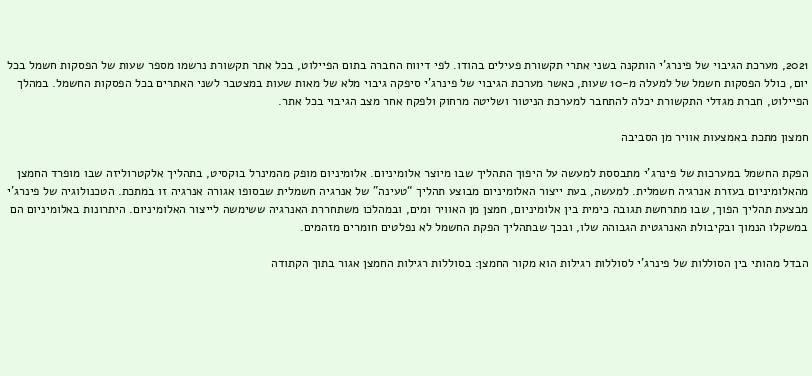2021, מערכת הגיבוי של פינרג'י הותקנה בשני אתרי תקשורת פעילים בהודו. לפי דיווח החברה בתום הפיילוט, בכל אתר תקשורת נרשמו מספר שעות של הפסקות חשמל בכל יום, כולל הפסקות חשמל של למעלה מ-10 שעות, כאשר מערכת הגיבוי של פינרג'י סיפקה גיבוי מלא של מאות שעות במצטבר לשני האתרים בכל הפסקות החשמל. במהלך הפיילוט, חברת מגדלי התקשורת יכלה להתחבר למערכת הניטור ושליטה מרחוק ולפקח אחר מצב הגיבוי בכל אתר.

חמצון מתכת באמצעות אוויר מן הסביבה

הפקת החשמל במערכות של פינרג’י מתבססת למעשה על היפוך התהליך שבו מיוצר אלומיניום. אלומיניום מופק מהמינרל בוקסיט, בתהליך אלקטרוליזה שבו מופרד החמצן מהאלומיניום בעזרת אנרגיה חשמלית. למעשה, בעת ייצור האלומיניום מבוצע תהליך “טעינה” של אנרגיה חשמלית שבסופו אגורה אנרגיה זו במתכת. הטכנולוגיה של פינרג’י מבצעת תהליך הפוך, שבו מתרחשת תגובה כימית בין אלומיניום, חמצן מן האוויר ומים, ובמהלכו משתחררת האנרגיה ששימשה לייצור האלומיניום. היתרונות באלומיניום הם במשקלו הנמוך ובקיבולת האנרגטית הגבוהה שלו, ובכך שבתהליך הפקת החשמל לא נפלטים חומרים מזהמים.

הבדל מהותי בין הסוללות של פינרג’י לסוללות רגילות הוא מקור החמצן: בסוללות רגילות החמצן אגור בתוך הקתודה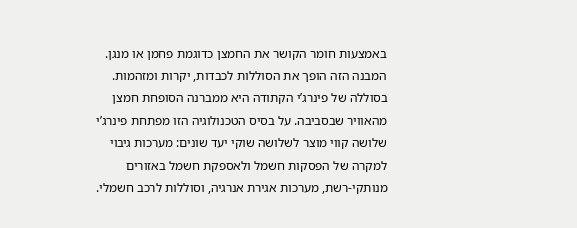באמצעות חומר הקושר את החמצן כדוגמת פחמן או מנגן. המבנה הזה הופך את הסוללות לכבדות, יקרות ומזהמות. בסוללה של פינרג’י הקתודה היא ממברנה הסופחת חמצן מהאוויר שבסביבה. על בסיס הטכנולוגיה הזו מפתחת פינרג’י שלושה קווי מוצר לשלושה שוקי יעד שונים: מערכות גיבוי למקרה של הפסקות חשמל ולאספקת חשמל באזורים מנותקי-רשת, מערכות אגירת אנרגיה, וסוללות לרכב חשמלי.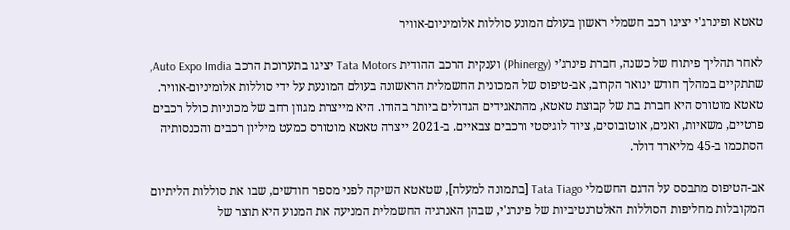טאטא ופינרג'י יציגו רכב חשמלי ראשון בעולם המונע סוללות אלומיניום-אוויר

לאחר תהליך פיתוח של כשנה, חברת פינרג’י (Phinergy) וענקית הרכב ההודית Tata Motors יציגו בתערוכת הרכב Auto Expo Imdia, שתתקיים במהלך חודש ינואר הקרוב, אב-טיפוס של המכונית החשמלית הראשונה בעולם המונעת על ידי סוללות אלומיניום-אוויר. טאטא מוטורס היא חברת בת של קבוצת טאטא, מהתאגידים הגדולים ביותר בהודו. היא מייצרת מגוון רחב של מכוניות כולל רכבים פרטיים, משאיות, ואנים, אוטובוסים, ציוד לוגיסטי ורכבים צבאיים. ב-2021 ייצרה טאטא מוטורס כמעט מיליון רכבים והכנסותיה הסתכמו ב-45 מליארד דולר.

אב-הטיפוס מתבסס על הדגם החשמלי Tata Tiago [בתמונה למעלה], שטאטא השיקה לפני מספר חודשים, שבו את סוללות הליתיום המקובלות מחליפות הסוללות האלטרנטיביות של פינרג'י, שבהן האנרגיה החשמלית המניעה את המנוע היא תוצר של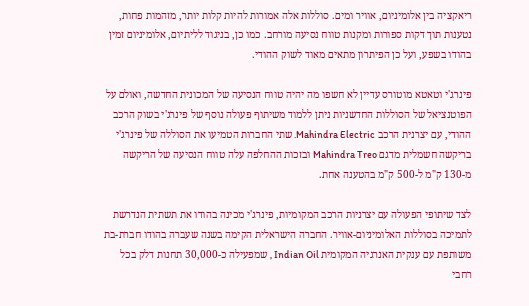ריאקציה בין אלומיניום, אוויר ומים. סוללות אלה אמורות להיות קלות יותר, מזהמות פחות, נטענות תוך דקות ספורות ומקנות טווח נסיעה מורחב. כמו כן, בניגוד לליתיום, אלומיניום זמין בהודו בשפע, ועל כן הפיתרון מתאים מאוד לשוק ההודי.

פינרג'י וטאטא מוטורס עדיין לא חשפו מה יהיה טווח הנסיעה של המכונית החדשה, ואולם על הפוטנציאל של הסוללות החדשניות ניתן ללמוד משיתוף פעולה נוסף של פינרג'י בשוק הרכב ההודי, עם יצרנית הרכב Mahindra Electric. שתי החברות הטמיעו את הסוללה של פינרג'י בריקשה חשמלית מדגם Mahindra Treo ובזכות ההחלפה עלה טווח הנסיעה של הריקשה מ-130 ק"מ ל-500 ק"מ בהטענה אחת.

לצד שיתופי הפעולה עם יצרניות הרכב המקומיות, פינרג'י מכינה בהודו את תשתית הנדרשת לתמיכה בסוללות האלומיניום-אוויר. החברה הישראלית הקימה בשנה שעברה בהודו חברת-בת משותפת עם ענקית האנרגיה המקומית Indian Oil , שמפעילה כ-30,000 תחנות דלק בכל רחבי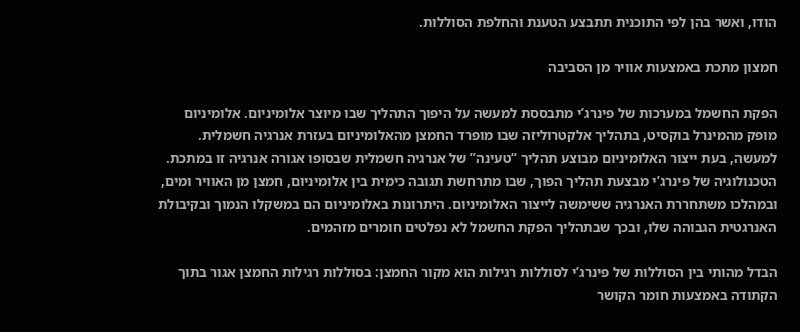הודו, ואשר בהן לפי התוכנית תתבצע הטענת והחלפת הסוללות.

חמצון מתכת באמצעות אוויר מן הסביבה

הפקת החשמל במערכות של פינרג’י מתבססת למעשה על היפוך התהליך שבו מיוצר אלומיניום. אלומיניום מופק מהמינרל בוקסיט, בתהליך אלקטרוליזה שבו מופרד החמצן מהאלומיניום בעזרת אנרגיה חשמלית. למעשה, בעת ייצור האלומיניום מבוצע תהליך “טעינה” של אנרגיה חשמלית שבסופו אגורה אנרגיה זו במתכת. הטכנולוגיה של פינרג’י מבצעת תהליך הפוך, שבו מתרחשת תגובה כימית בין אלומיניום, חמצן מן האוויר ומים, ובמהלכו משתחררת האנרגיה ששימשה לייצור האלומיניום. היתרונות באלומיניום הם במשקלו הנמוך ובקיבולת האנרגטית הגבוהה שלו, ובכך שבתהליך הפקת החשמל לא נפלטים חומרים מזהמים.

הבדל מהותי בין הסוללות של פינרג’י לסוללות רגילות הוא מקור החמצן: בסוללות רגילות החמצן אגור בתוך הקתודה באמצעות חומר הקושר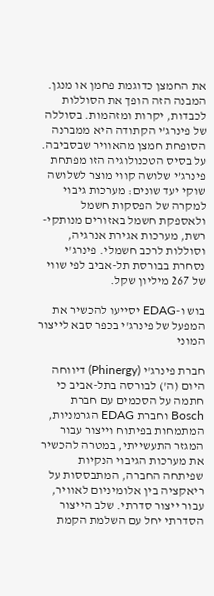את החמצן כדוגמת פחמן או מנגן. המבנה הזה הופך את הסוללות לכבדות, יקרות ומזהמות. בסוללה של פינרג’י הקתודה היא ממברנה הסופחת חמצן מהאוויר שבסביבה. על בסיס הטכנולוגיה הזו מפתחת פינרג’י שלושה קווי מוצר לשלושה שוקי יעד שונים: מערכות גיבוי למקרה של הפסקות חשמל ולאספקת חשמל באזורים מנותקי-רשת, מערכות אגירת אנרגיה, וסוללות לרכב חשמלי. פינרג'י נסחרת בבורסת תל-אביב לפי שווי של 267 מיליון שקל.

בוש ו-EDAG יסייעו להכשיר את המפעל של פינרג'י בכפר סבא לייצור המוני

חברת פינרג'י (Phinergy) דיווחה היום (ה') לבורסה בתל-אביב כי חתמה על הסכמים עם חברת Bosch וחברת EDAG הגרמניות, המתמחות בפיתוח וייצור עבור המגזר התעשייתי, במטרה להכשיר את מערכות הגיבוי הנקיות שפיתחה החברה, המתבססות על ריאקציה בין אלומיניום לאוויר, עבור ייצור סדרתי. שלב הייצור הסדרתי יחל עם השלמת הקמת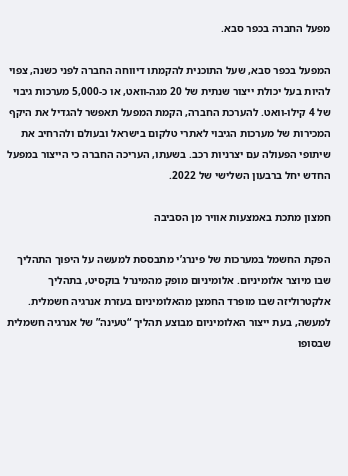מפעל החברה בכפר סבא.

המפעל בכפר סבא, שעל התוכנית להקמתו דיווחה החברה לפני כשנה, צפוי להיות בעל יכולת ייצור שנתית של 20 מגה-וואט, או כ-5,000 מערכות גיבוי של 4 קילו-וואט. להערכת החברה, הקמת המפעל תאפשר להגדיל את היקף המכירות של מערכות הגיבוי לאתרי טלקום בישראל ובעולם ולהרחיב את שיתופי הפעולה עם יצרניות רכב. בשעתו, העריכה החברה כי הייצור במפעל החדש יחל ברבעון השלישי של 2022.

חמצון מתכת באמצעות אוויר מן הסביבה

הפקת החשמל במערכות של פינרג’י מתבססת למעשה על היפוך התהליך שבו מיוצר אלומיניום. אלומיניום מופק מהמינרל בוקסיט, בתהליך אלקטרוליזה שבו מופרד החמצן מהאלומיניום בעזרת אנרגיה חשמלית. למעשה, בעת ייצור האלומיניום מבוצע תהליך “טעינה” של אנרגיה חשמלית שבסופו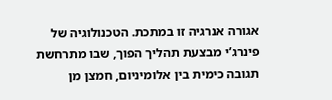אגורה אנרגיה זו במתכת. הטכנולוגיה של פינרג’י מבצעת תהליך הפוך, שבו מתרחשת תגובה כימית בין אלומיניום, חמצן מן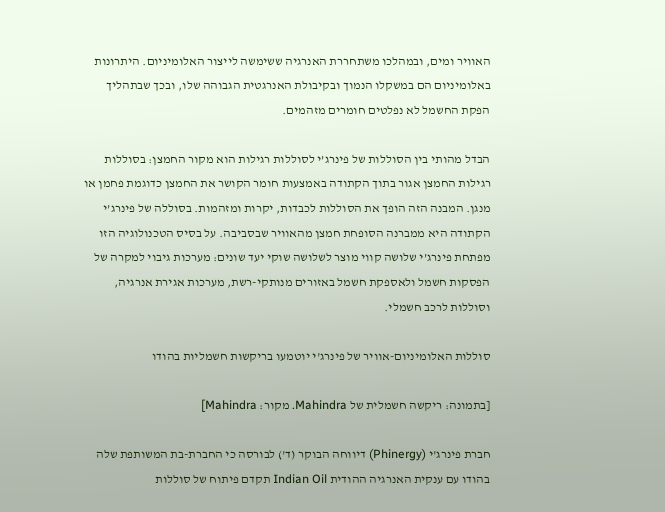האוויר ומים, ובמהלכו משתחררת האנרגיה ששימשה לייצור האלומיניום. היתרונות באלומיניום הם במשקלו הנמוך ובקיבולת האנרגטית הגבוהה שלו, ובכך שבתהליך הפקת החשמל לא נפלטים חומרים מזהמים.

הבדל מהותי בין הסוללות של פינרג’י לסוללות רגילות הוא מקור החמצן: בסוללות רגילות החמצן אגור בתוך הקתודה באמצעות חומר הקושר את החמצן כדוגמת פחמן או מנגן. המבנה הזה הופך את הסוללות לכבדות, יקרות ומזהמות. בסוללה של פינרג’י הקתודה היא ממברנה הסופחת חמצן מהאוויר שבסביבה. על בסיס הטכנולוגיה הזו מפתחת פינרג’י שלושה קווי מוצר לשלושה שוקי יעד שונים: מערכות גיבוי למקרה של הפסקות חשמל ולאספקת חשמל באזורים מנותקי-רשת, מערכות אגירת אנרגיה, וסוללות לרכב חשמלי.

סוללות האלומיניום-אוויר של פינרג'י יוטמעו בריקשות חשמליות בהודו

[בתמונה: ריקשה חשמלית של Mahindra. מקור: Mahindra]

חברת פינרג'י (Phinergy) דיווחה הבוקר (ד') לבורסה כי החברת-בת המשותפת שלה בהודו עם ענקית האנרגיה ההודית Indian Oil תקדם פיתוח של סוללות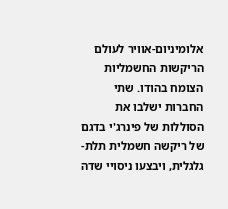אלומיניום-אוויר לעולם הריקשות החשמליות הצומח בהודו. שתי החברות ישלבו את הסוללות של פינרג'י בדגם של ריקשה חשמלית תלת-גלגלית, ויבצעו ניסויי שדה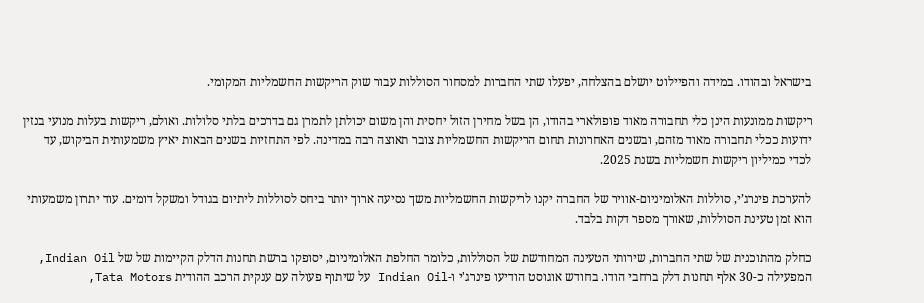בישראל ובהודו. במידה והפיילוט יושלם בהצלחה, יפעלו שתי החברות למסחור הסוללות עבור שוק הריקשות החשמליות המקומי.

ריקשות ממונעות הינן כלי תחבורה מאוד פופולארי בהודו, הן בשל מחירן הזול יחסית והן משום יכולתן לתמרן גם בדרכים בלתי סלולות. ואולם, ריקשות בעלות מנועי בנזין ידועות ככלי תחבורה מאוד מזהם, ובשנים האחרונות תחום הריקשות החשמליות צובר תאוצה רבה במדינה. לפי התחזיות בשנים הבאות יאיץ משמעותית הביקוש, עד לכדי כמיליון ריקשות חשמליות בשנת 2025.

להערכת פינרג’י, סוללות האלומיניום-אוויר של החברה יקנו לריקשות החשמליות משך נסיעה ארוך יותר ביחס לסוללות ליתיום בגודל ומשקל דומים. עוד יתרון משמעותי הוא זמן טעינת הסוללות, שאורך מספר דקות בלבד.

כחלק מהתוכנית של שתי החברות, שירותי הטעינה המחודשת של הסוללות, כלומר החלפת האלומיניום, יסופקו ברשת תחנות הדלק הקיימות של של Indian Oil, המפעילה כ-30 אלף תחנות דלק ברחבי הודו. בחודש אוגוסט הודיעו פינרג'י ו-Indian Oil על שיתוף פעולה עם ענקית הרכב ההודית Tata Motors,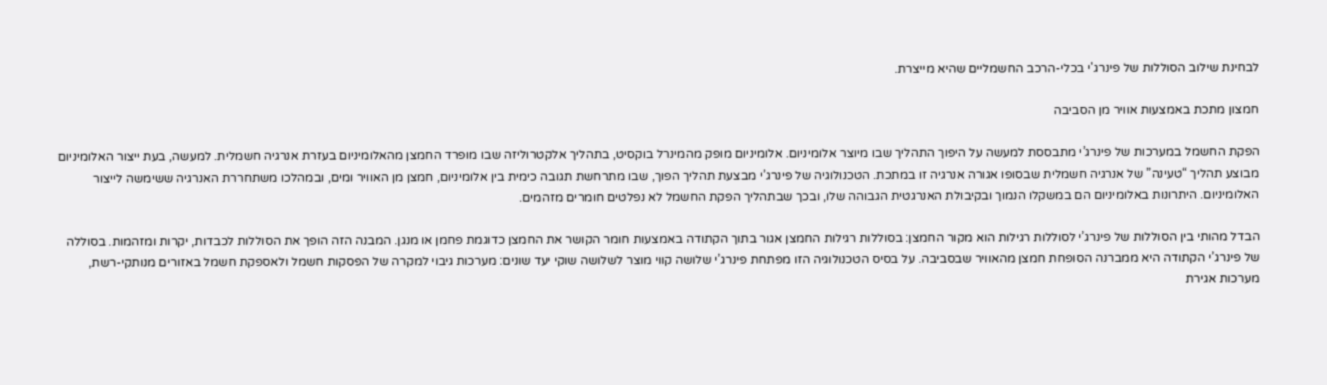לבחינת שילוב הסוללות של פינרג'י בכלי-הרכב החשמליים שהיא מייצרת.

חמצון מתכת באמצעות אוויר מן הסביבה

הפקת החשמל במערכות של פינרג’י מתבססת למעשה על היפוך התהליך שבו מיוצר אלומיניום. אלומיניום מופק מהמינרל בוקסיט, בתהליך אלקטרוליזה שבו מופרד החמצן מהאלומיניום בעזרת אנרגיה חשמלית. למעשה, בעת ייצור האלומיניום מבוצע תהליך “טעינה” של אנרגיה חשמלית שבסופו אגורה אנרגיה זו במתכת. הטכנולוגיה של פינרג’י מבצעת תהליך הפוך, שבו מתרחשת תגובה כימית בין אלומיניום, חמצן מן האוויר ומים, ובמהלכו משתחררת האנרגיה ששימשה לייצור האלומיניום. היתרונות באלומיניום הם במשקלו הנמוך ובקיבולת האנרגטית הגבוהה שלו, ובכך שבתהליך הפקת החשמל לא נפלטים חומרים מזהמים.

הבדל מהותי בין הסוללות של פינרג’י לסוללות רגילות הוא מקור החמצן: בסוללות רגילות החמצן אגור בתוך הקתודה באמצעות חומר הקושר את החמצן כדוגמת פחמן או מנגן. המבנה הזה הופך את הסוללות לכבדות, יקרות ומזהמות. בסוללה של פינרג’י הקתודה היא ממברנה הסופחת חמצן מהאוויר שבסביבה. על בסיס הטכנולוגיה הזו מפתחת פינרג’י שלושה קווי מוצר לשלושה שוקי יעד שונים: מערכות גיבוי למקרה של הפסקות חשמל ולאספקת חשמל באזורים מנותקי-רשת, מערכות אגירת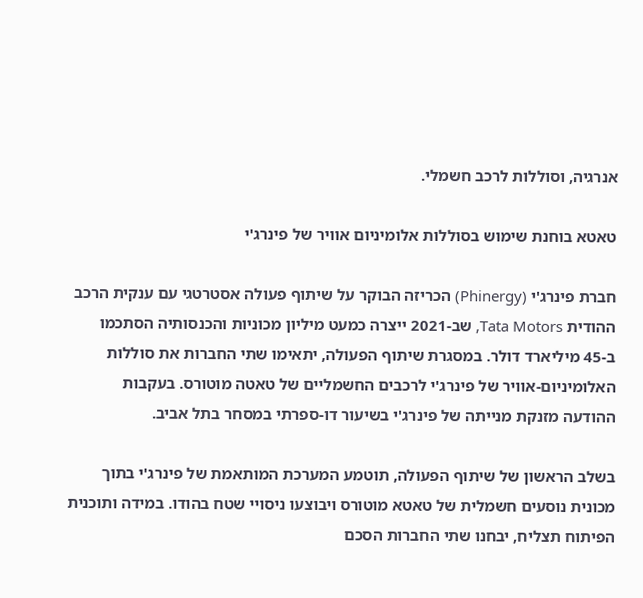אנרגיה, וסוללות לרכב חשמלי.

טאטא בוחנת שימוש בסוללות אלומיניום אוויר של פינרג'י

חברת פינרג'י (Phinergy) הכריזה הבוקר על שיתוף פעולה אסטרטגי עם ענקית הרכב ההודית Tata Motors, שב-2021 ייצרה כמעט מיליון מכוניות והכנסותיה הסתכמו ב-45 מיליארד דולר. במסגרת שיתוף הפעולה, יתאימו שתי החברות את סוללות האלומיניום-אוויר של פינרג'י לרכבים החשמליים של טאטה מוטורס. בעקבות ההודעה מזנקת מנייתה של פינרג'י בשיעור דו-ספרתי במסחר בתל אביב.

בשלב הראשון של שיתוף הפעולה, תוטמע המערכת המותאמת של פינרג'י בתוך מכונית נוסעים חשמלית של טאטא מוטורס ויבוצעו ניסויי שטח בהודו. במידה ותוכנית הפיתוח תצליח, יבחנו שתי החברות הסכם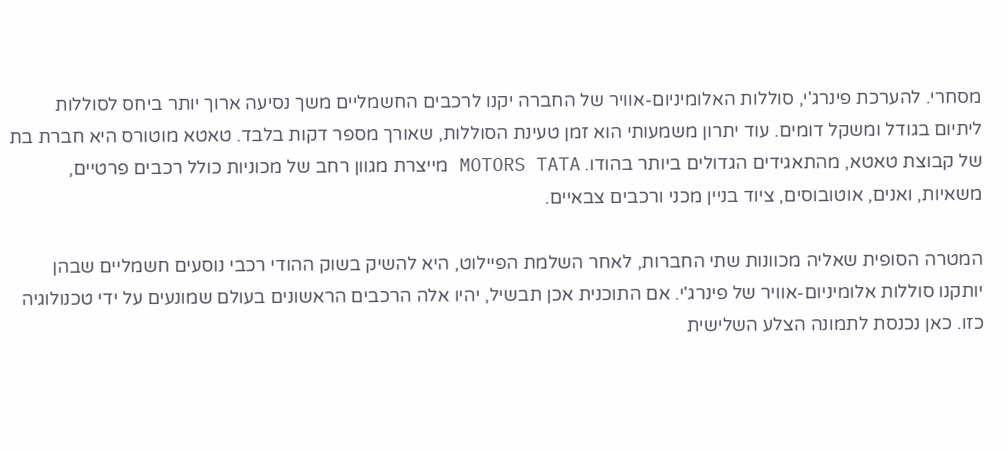מסחרי. להערכת פינרג'י, סוללות האלומיניום-אוויר של החברה יקנו לרכבים החשמליים משך נסיעה ארוך יותר ביחס לסוללות ליתיום בגודל ומשקל דומים. עוד יתרון משמעותי הוא זמן טעינת הסוללות, שאורך מספר דקות בלבד. טאטא מוטורס היא חברת בת של קבוצת טאטא, מהתאגידים הגדולים ביותר בהודו. MOTORS TATA מייצרת מגוון רחב של מכוניות כולל רכבים פרטיים, משאיות, ואנים, אוטובוסים, ציוד בניין מכני ורכבים צבאיים.

המטרה הסופית שאליה מכוונות שתי החברות, לאחר השלמת הפיילוט, היא להשיק בשוק ההודי רכבי נוסעים חשמליים שבהן יותקנו סוללות אלומיניום-אוויר של פינרג'י. אם התוכנית אכן תבשיל, יהיו אלה הרכבים הראשונים בעולם שמונעים על ידי טכנולוגיה כזו. כאן נכנסת לתמונה הצלע השלישית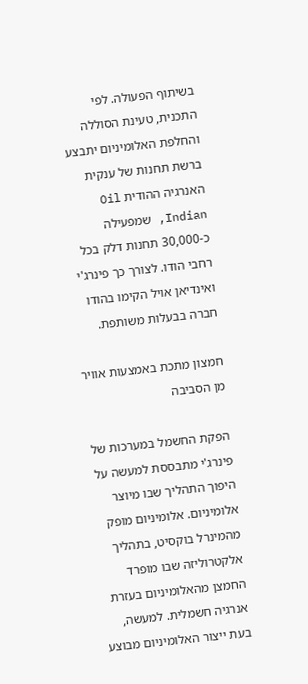בשיתוף הפעולה. לפי התכנית, טעינת הסוללה והחלפת האלומיניום יתבצע ברשת תחנות של ענקית האנרגיה ההודית Oil Indian, שמפעילה כ-30,000 תחנות דלק בכל רחבי הודו. לצורך כך פינרג'י ואינדיאן אויל הקימו בהודו חברה בבעלות משותפת.

חמצון מתכת באמצעות אוויר מן הסביבה

הפקת החשמל במערכות של פינרג'י מתבססת למעשה על היפוך התהליך שבו מיוצר אלומיניום. אלומיניום מופק מהמינרל בוקסיט, בתהליך אלקטרוליזה שבו מופרד החמצן מהאלומיניום בעזרת אנרגיה חשמלית. למעשה, בעת ייצור האלומיניום מבוצע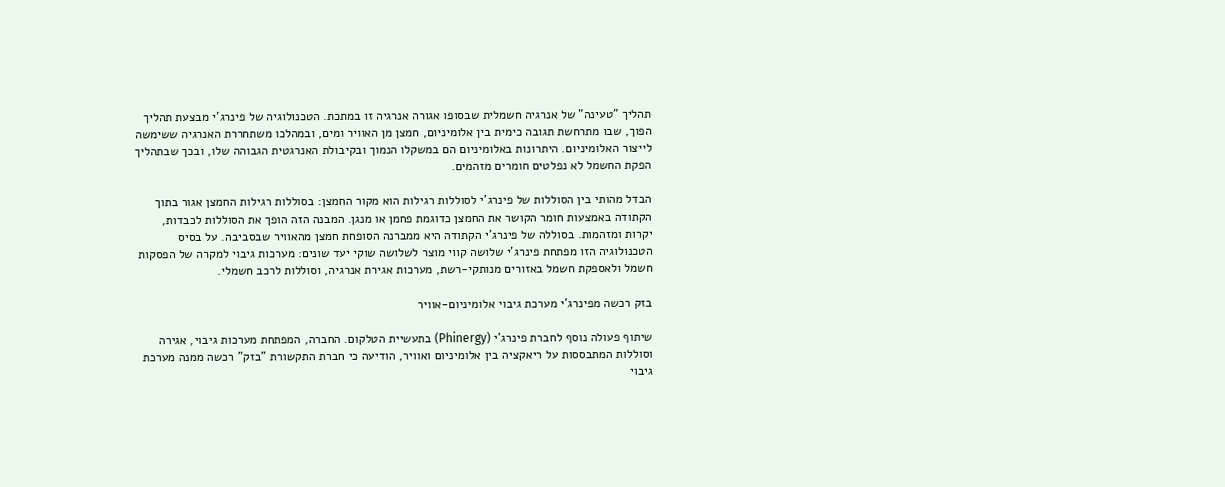תהליך "טעינה" של אנרגיה חשמלית שבסופו אגורה אנרגיה זו במתכת. הטכנולוגיה של פינרג'י מבצעת תהליך הפוך, שבו מתרחשת תגובה כימית בין אלומיניום, חמצן מן האוויר ומים, ובמהלכו משתחררת האנרגיה ששימשה לייצור האלומיניום. היתרונות באלומיניום הם במשקלו הנמוך ובקיבולת האנרגטית הגבוהה שלו, ובכך שבתהליך הפקת החשמל לא נפלטים חומרים מזהמים.

הבדל מהותי בין הסוללות של פינרג'י לסוללות רגילות הוא מקור החמצן: בסוללות רגילות החמצן אגור בתוך הקתודה באמצעות חומר הקושר את החמצן כדוגמת פחמן או מנגן. המבנה הזה הופך את הסוללות לכבדות, יקרות ומזהמות. בסוללה של פינרג'י הקתודה היא ממברנה הסופחת חמצן מהאוויר שבסביבה. על בסיס הטכנולוגיה הזו מפתחת פינרג'י שלושה קווי מוצר לשלושה שוקי יעד שונים: מערכות גיבוי למקרה של הפסקות חשמל ולאספקת חשמל באזורים מנותקי-רשת, מערכות אגירת אנרגיה, וסוללות לרכב חשמלי.

בזק רכשה מפינרג'י מערכת גיבוי אלומיניום-אוויר

שיתוף פעולה נוסף לחברת פינרג'י (Phinergy) בתעשיית הטלקום. החברה, המפתחת מערכות גיבוי, אגירה וסוללות המתבססות על ריאקציה בין אלומיניום ואוויר, הודיעה כי חברת התקשורת "בזק" רכשה ממנה מערכת גיבוי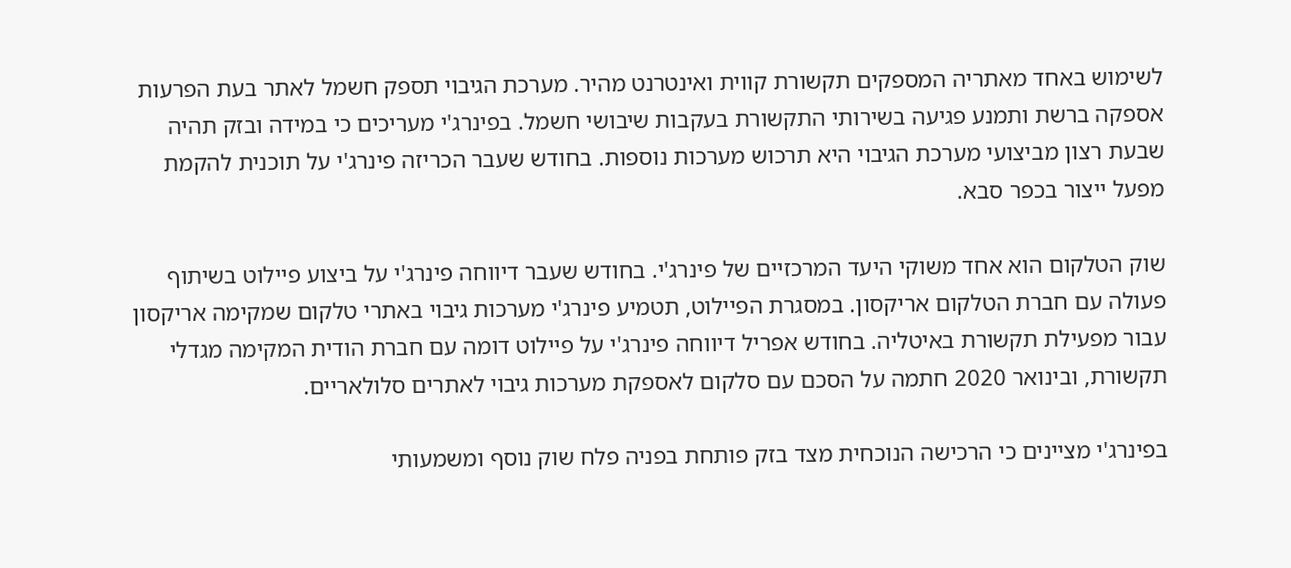לשימוש באחד מאתריה המספקים תקשורת קווית ואינטרנט מהיר. מערכת הגיבוי תספק חשמל לאתר בעת הפרעות אספקה ברשת ותמנע פגיעה בשירותי התקשורת בעקבות שיבושי חשמל. בפינרג'י מעריכים כי במידה ובזק תהיה שבעת רצון מביצועי מערכת הגיבוי היא תרכוש מערכות נוספות. בחודש שעבר הכריזה פינרג'י על תוכנית להקמת מפעל ייצור בכפר סבא.

שוק הטלקום הוא אחד משוקי היעד המרכזיים של פינרג'י. בחודש שעבר דיווחה פינרג'י על ביצוע פיילוט בשיתוף פעולה עם חברת הטלקום אריקסון. במסגרת הפיילוט, תטמיע פינרג'י מערכות גיבוי באתרי טלקום שמקימה אריקסון עבור מפעילת תקשורת באיטליה. בחודש אפריל דיווחה פינרג'י על פיילוט דומה עם חברת הודית המקימה מגדלי תקשורת, ובינואר 2020 חתמה על הסכם עם סלקום לאספקת מערכות גיבוי לאתרים סלולאריים.

בפינרג'י מציינים כי הרכישה הנוכחית מצד בזק פותחת בפניה פלח שוק נוסף ומשמעותי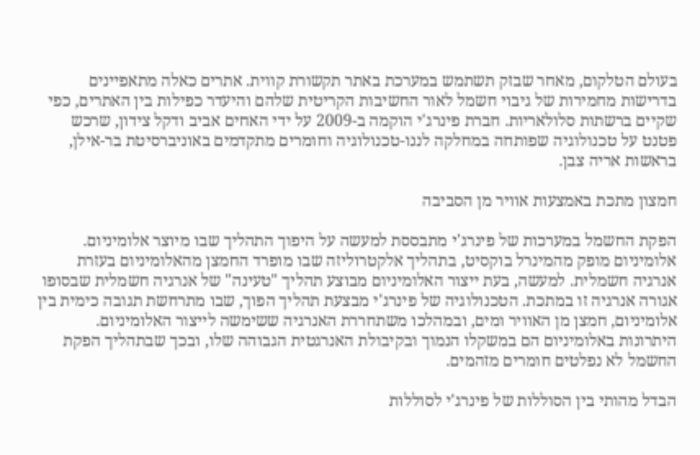בעולם הטלקום, מאחר שבזק תשתמש במערכת באתר תקשורת קווית. אתרים כאלה מתאפיינים בדרישות מחמירות של גיבוי חשמל לאור החשיבות הקריטית שלהם והיעדר כפילות בין האתרים, כפי שקיים ברשתות סלולאריות. חברת פינרג'י הוקמה ב-2009 על ידי האחים אביב ודקל צידון, שרכש פטנט על טכנולוגיה שפותחה במחלקה לננו-טכנולוגיה וחומרים מתקדמים באוניברסיטת בר-אילן, בראשות אריה צבן.

חמצון מתכת באמצעות אוויר מן הסביבה

הפקת החשמל במערכות של פינרג'י מתבססת למעשה על היפוך התהליך שבו מיוצר אלומיניום. אלומיניום מופק מהמינרל בוקסיט, בתהליך אלקטרוליזה שבו מופרד החמצן מהאלומיניום בעזרת אנרגיה חשמלית. למעשה, בעת ייצור האלומיניום מבוצע תהליך "טעינה" של אנרגיה חשמלית שבסופו אגורה אנרגיה זו במתכת. הטכנולוגיה של פינרג'י מבצעת תהליך הפוך, שבו מתרחשת תגובה כימית בין אלומיניום, חמצן מן האוויר ומים, ובמהלכו משתחררת האנרגיה ששימשה לייצור האלומיניום. היתרונות באלומיניום הם במשקלו הנמוך ובקיבולת האנרגטית הגבוהה שלו, ובכך שבתהליך הפקת החשמל לא נפלטים חומרים מזהמים.

הבדל מהותי בין הסוללות של פינרג'י לסוללות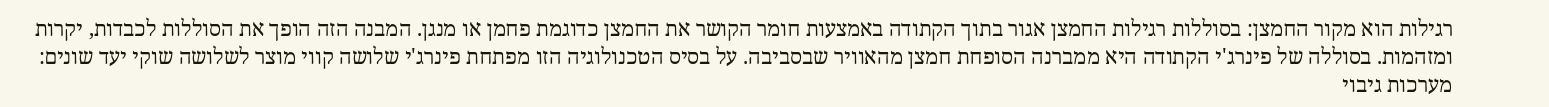רגילות הוא מקור החמצן: בסוללות רגילות החמצן אגור בתוך הקתודה באמצעות חומר הקושר את החמצן כדוגמת פחמן או מנגן. המבנה הזה הופך את הסוללות לכבדות, יקרות ומזהמות. בסוללה של פינרג'י הקתודה היא ממברנה הסופחת חמצן מהאוויר שבסביבה. על בסיס הטכנולוגיה הזו מפתחת פינרג'י שלושה קווי מוצר לשלושה שוקי יעד שונים: מערכות גיבוי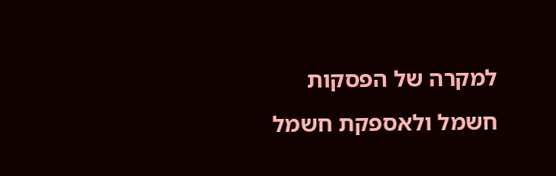למקרה של הפסקות חשמל ולאספקת חשמל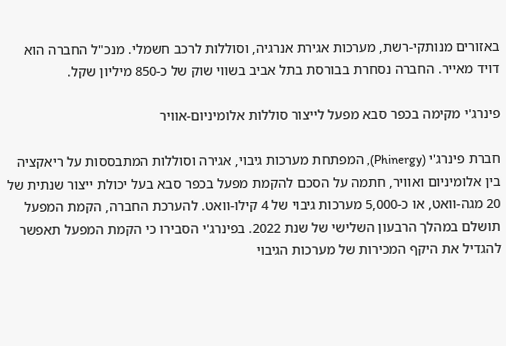באזורים מנותקי-רשת, מערכות אגירת אנרגיה, וסוללות לרכב חשמלי. מנכ"ל החברה הוא דויד מאייר. החברה נסחרת בבורסת בתל אביב בשווי שוק של כ-850 מיליון שקל.

פינרג'י מקימה בכפר סבא מפעל לייצור סוללות אלומיניום-אוויר

חברת פינרג'י (Phinergy), המפתחת מערכות גיבוי, אגירה וסוללות המתבססות על ריאקציה בין אלומיניום ואוויר, חתמה על הסכם להקמת מפעל בכפר סבא בעל יכולת ייצור שנתית של 20 מגה-וואט, או כ-5,000 מערכות גיבוי של 4 קילו-וואט. להערכת החברה, הקמת המפעל תושלם במהלך הרבעון השלישי של שנת 2022. בפינרג'י הסבירו כי הקמת המפעל תאפשר להגדיל את היקף המכירות של מערכות הגיבוי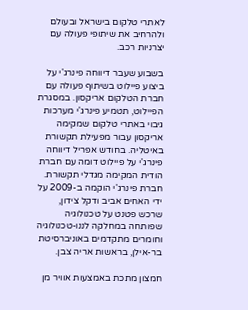לאתרי טלקום בישראל ובעולם ולהרחיב את שיתופי פעולה עם יצרניות רכב.

בשבוע שעבר דיווחה פינרג'י על ביצוע פיילוט בשיתוף פעולה עם חברת הטלקום אריקסון. במסגרת הפיילוט, תטמיע פינרג'י מערכות גיבוי באתרי טלקום שמקימה אריקסון עבור מפעילת תקשורת באיטליה. בחודש אפריל דיווחה פינרג'י על פיילוט דומה עם חברת הודית המקימה מגדלי תקשורת. חברת פינרג'י הוקמה ב-2009 על ידי האחים אביב ודקל צידון, שרכש פטנט על טכנולוגיה שפותחה במחלקה לננו-טכנולוגיה וחומרים מתקדמים באוניברסיטת בר-אילן, בראשות אריה צבן.

חמצון מתכת באמצעות אוויר מן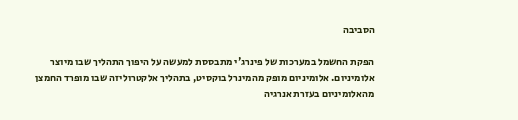הסביבה

הפקת החשמל במערכות של פינרג'י מתבססת למעשה על היפוך התהליך שבו מיוצר אלומיניום. אלומיניום מופק מהמינרל בוקסיט, בתהליך אלקטרוליזה שבו מופרד החמצן מהאלומיניום בעזרת אנרגיה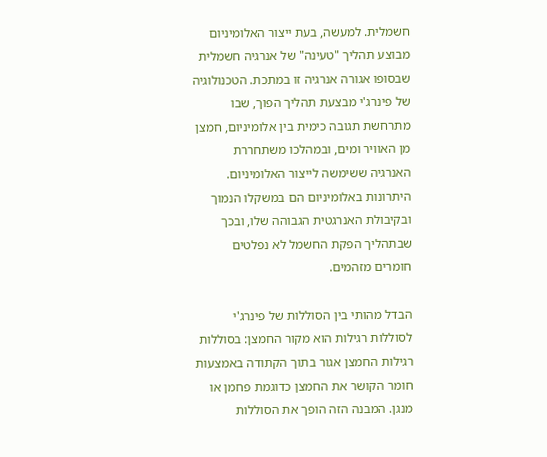חשמלית. למעשה, בעת ייצור האלומיניום מבוצע תהליך "טעינה" של אנרגיה חשמלית שבסופו אגורה אנרגיה זו במתכת. הטכנולוגיה של פינרג'י מבצעת תהליך הפוך, שבו מתרחשת תגובה כימית בין אלומיניום, חמצן מן האוויר ומים, ובמהלכו משתחררת האנרגיה ששימשה לייצור האלומיניום. היתרונות באלומיניום הם במשקלו הנמוך ובקיבולת האנרגטית הגבוהה שלו, ובכך שבתהליך הפקת החשמל לא נפלטים חומרים מזהמים.

הבדל מהותי בין הסוללות של פינרג'י לסוללות רגילות הוא מקור החמצן: בסוללות רגילות החמצן אגור בתוך הקתודה באמצעות חומר הקושר את החמצן כדוגמת פחמן או מנגן. המבנה הזה הופך את הסוללות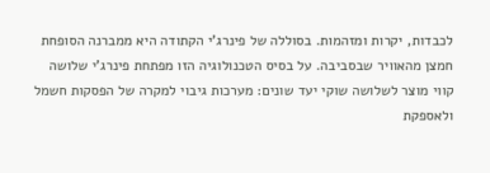לכבדות, יקרות ומזהמות. בסוללה של פינרג'י הקתודה היא ממברנה הסופחת חמצן מהאוויר שבסביבה. על בסיס הטכנולוגיה הזו מפתחת פינרג'י שלושה קווי מוצר לשלושה שוקי יעד שונים: מערכות גיבוי למקרה של הפסקות חשמל ולאספקת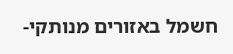חשמל באזורים מנותקי-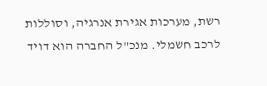רשת, מערכות אגירת אנרגיה, וסוללות לרכב חשמלי. מנכ"ל החברה הוא דויד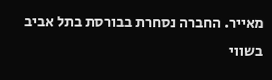מאייר. החברה נסחרת בבורסת בתל אביב בשווי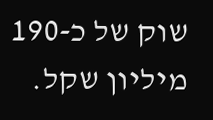שוק של כ-190 מיליון שקל.